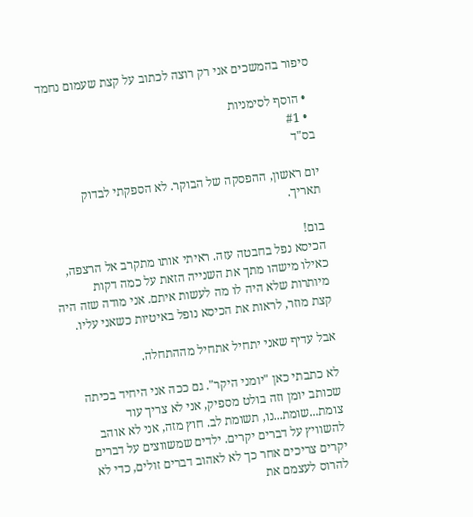סיפור בהמשכים אני רק רוצה לכתוב על קצת שעמום נחמד

  • הוסף לסימניות
  • #1
בס"ד

יום ראשון, ההפסקה של הבוקר. לא הספקתי לבדוק תאריך.

בום!
הכיסא נפל בחבטה עזה. ראיתי אותו מתקרב אל הרצפה, כאילו מישהו מתך את השנייה הזאת על כמה דקות מיותרות שלא היה לו מה לעשות איתם. אני מודה שזה היה קצת מוזר, לראות את הכיסא נופל באיטיות כשאני עליו.

אבל עדיף שאני יתחיל אתחיל מההתחלה.

לא כתבתי כאן "יומני היקר". גם ככה אני היחיד בכיתה שכותב יומן וזה בולט מספיק, אני לא צריך עוד צומת...שומת...נו, תשומת לב. חוץ מזה, אני לא אוהב להשוויץ על דברים יקרים. ילדים שמשווצים על דברים יקרים צריכים אחר כך לא לאהוב דברים זולים, כדי לא להרוס לעצמם את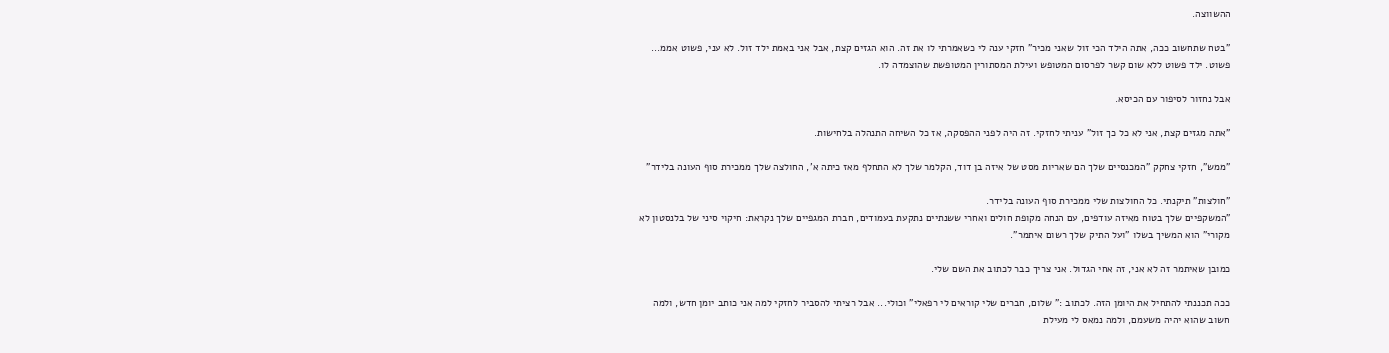ההשווצה.

"בטח שתחשוב ככה, אתה הילד הכי זול שאני מכיר" חזקי ענה לי כשאמרתי לו את זה. הוא הגזים קצת, אבל אני באמת ילד זול. לא עני, פשוט אממ... פשוט. ילד פשוט ללא שום קשר לפרסום המטופש ועילת המסתורין המטופשת שהוצמדה לו.

אבל נחזור לסיפור עם הכיסא.

"אתה מגזים קצת, אני לא כל כך זול" עניתי לחזקי. זה היה לפני ההפסקה, אז כל השיחה התנהלה בלחישות.

"ממש", חזקי צחקק "המכנסיים שלך הם שאריות מסט של איזה בן דוד, הקלמר שלך לא התחלף מאז כיתה א', החולצה שלך ממכירת סוף העונה בלידר"

"חולצות" תיקנתי. כל החולצות שלי ממכירת סוף העונה בלידר.
"המשקפיים שלך בטוח מאיזה עודפים, עם הנחה מקופת חולים ואחרי ששנתיים נתקעת בעמודים, חברת המגפיים שלך נקראת: חיקוי סיני של בלנסטון לא מקורי" הוא המשיך בשלו "ועל התיק שלך רשום איתמר".

כמובן שאיתמר זה לא אני, זה אחי הגדול. אני צריך כבר לכתוב את השם שלי.

ככה תכננתי להתחיל את היומן הזה. לכתוב :" שלום, חברים שלי קוראים לי רפאלי" וכולי... אבל רציתי להסביר לחזקי למה אני כותב יומן חדש, ולמה חשוב שהוא יהיה משעמם, ולמה נמאס לי מעילת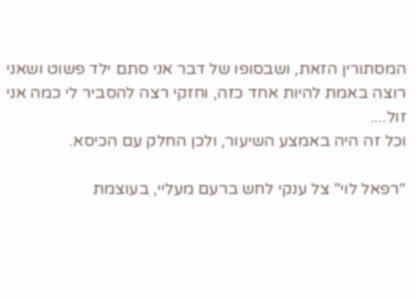המסתורין הזאת, ושבסופו של דבר אני סתם ילד פשוט ושאני רוצה באמת להיות אחד כזה, וחזקי רצה להסביר לי כמה אני זול....
וכל זה היה באמצע השיעור, ולכן החלק עם הכיסא.

"רפאל לוי" צל ענקי לחש ברעם מעליי, בעוצמת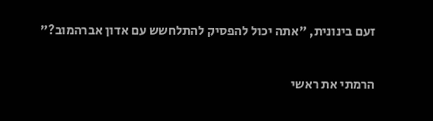זעם בינונית, "אתה יכול להפסיק להתלחשש עם אדון אברהמוב?"

הרמתי את ראשי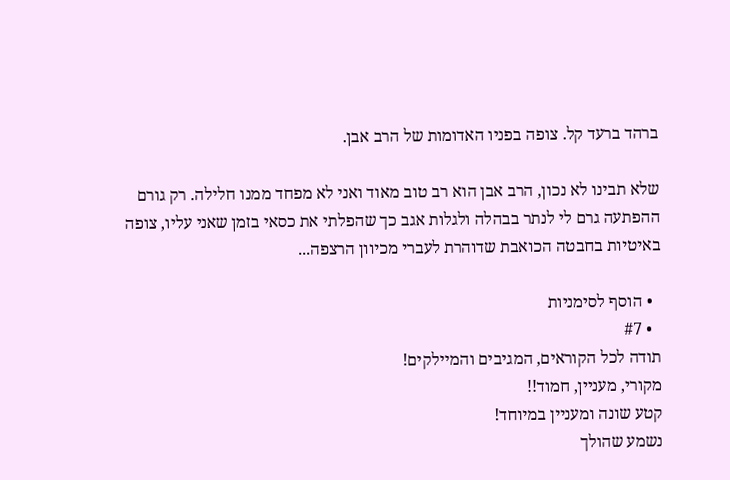ברהד ברעד קל. צופה בפניו האדומות של הרב אבן.

שלא תבינו לא נכון, הרב אבן הוא רב טוב מאוד ואני לא מפחד ממנו חלילה. רק גורם ההפתעה גרם לי לנתר בבהלה ולגלות אגב כך שהפלתי את כסאי בזמן שאני עליו, צופה באיטיות בחבטה הכואבת שדוהרת לעברי מכיוון הרצפה...

  • הוסף לסימניות
  • #7
תודה לכל הקוראים, המגיבים והמיילקים!
מקורי, מעניין, חמוד!!
קטע שונה ומעניין במיוחד!
נשמע שהולך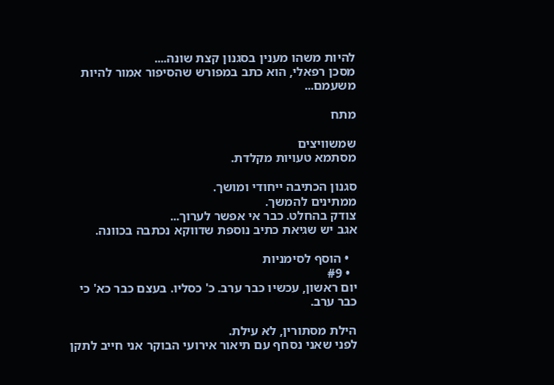להיות משהו מענין בסגנון קצת שונה....
מסכן רפאלי, הוא כתב במפורש שהסיפור אמור להיות משעמם...

מתח

שמשוויצים
מסתמא טעויות מקלדת.

סגנון הכתיבה ייחודי ומושך.
ממתינים להמשך.
צודק בהחלט. כבר אי אפשר לערוך...
אגב יש שגיאת כתיב נוספת שדווקא נכתבה בכוונה.

  • הוסף לסימניות
  • #9
יום ראשון, עכשיו כבר ערב. כ' כסליו. בעצם כבר כא' כי כבר ערב.

הילת מסתורין, לא עילת.
לפני שאני נסחף עם תיאור אירועי הבוקר אני חייב לתקן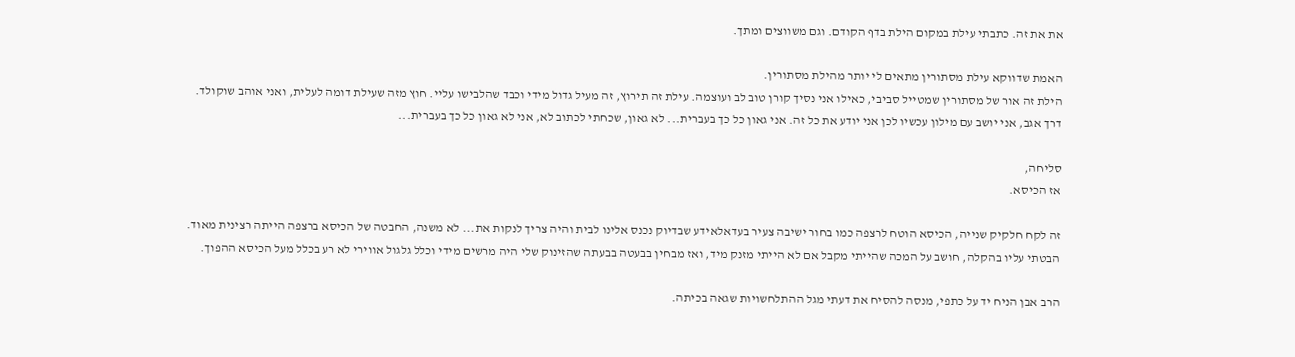את את זה. כתבתי עילת במקום הילת בדף הקודם. וגם משווצים ומתך.

האמת שדווקא עילת מסתורין מתאים לי יותר מהילת מסתורין.
הילת זה אור של מסתורין שמטייל סביבי, כאילו אני נסיך קורן טוב לב ועוצמה. עילת זה תירוץ, זה מעיל גדול מידי וכבד שהלבישו עליי. חוץ מזה שעילת דומה לעלית, ואני אוהב שוקולד.
דרך אגב, אני יושב עם מילון עכשיו לכן אני יודע את כל זה. אני גאון כל כך בעברית... לא גאון, שכחתי לכתוב לא, אני לא גאון כל כך בעברית...

סליחה,
אז הכיסא.

זה לקח חלקיק שנייה, הכיסא הוטח לרצפה כמו בחור ישיבה צעיר בעדאלאידע שבדיוק נכנס אלינו לבית והיה צריך לנקות את... לא משנה, החבטה של הכיסא ברצפה הייתה רצינית מאוד.
הבטתי עליו בהקלה, חושב על המכה שהייתי מקבל אם לא הייתי מזנק מיד, ואז מבחין בבעטה בבעתה שהזינוק שלי היה מרשים מידי וכלל גלגול אווירי לא רע בכלל מעל הכיסא ההפוך.

הרב אבן הניח יד על כתפי, מנסה להסיח את דעתי מגל ההתלחשויות שגאה בכיתה.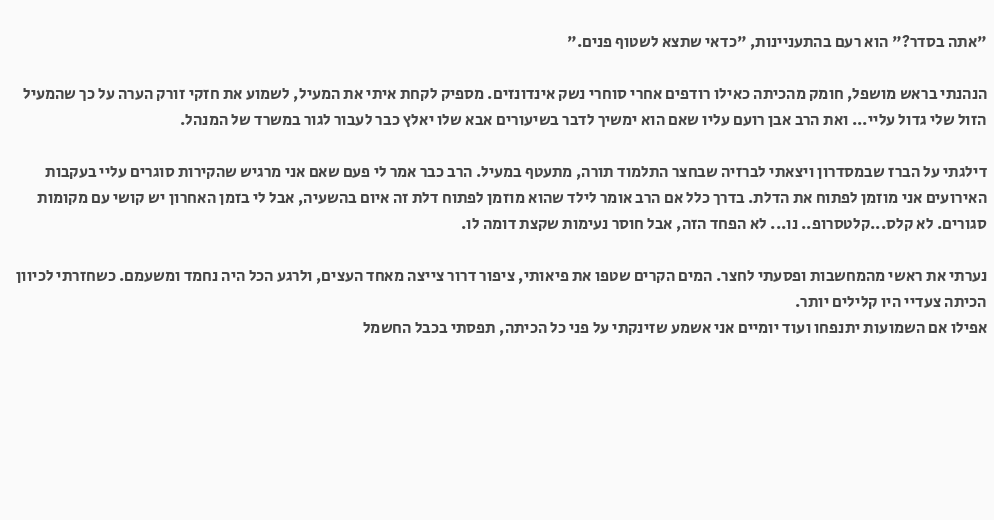"אתה בסדר?" הוא רעם בהתעניינות, "כדאי שתצא לשטוף פנים."

הנהנתי בראש מושפל, חומק מהכיתה כאילו רודפים אחרי סוחרי נשק אינדונזים. מספיק לקחת איתי את המעיל, לשמוע את חזקי זורק הערה על כך שהמעיל הזול שלי גדול עליי... ואת הרב אבן רועם עליו שאם הוא ימשיך לדבר בשיעורים אבא שלו יאלץ כבר לעבור לגור במשרד של המנהל.

דילגתי על הברז שבמסדרון ויצאתי לברזיה שבחצר התלמוד תורה, מתעטף במעיל. הרב כבר אמר לי פעם שאם אני מרגיש שהקירות סוגרים עליי בעקבות האירועים אני מוזמן לפתוח את הדלת. בדרך כלל אם הרב אומר לילד שהוא מוזמן לפתוח דלת זה איום בהשעיה, אבל לי בזמן האחרון יש קושי עם מקומות סגורים. לא קלס...קלטסרופ.. נו... לא הפחד הזה, אבל חוסר נעימות שקצת דומה לו.

נערתי את ראשי מהמחשבות ופסעתי לחצר. המים הקרים שטפו את פיאותי, ציפור דרור צייצה מאחד העצים, ולרגע הכל היה נחמד ומשעמם. כשחזרתי לכיוון הכיתה צעדיי היו קלילים יותר.
אפילו אם השמועות יתנפחו ועוד יומיים אני אשמע שזינקתי על פני כל הכיתה, תפסתי בכבל החשמל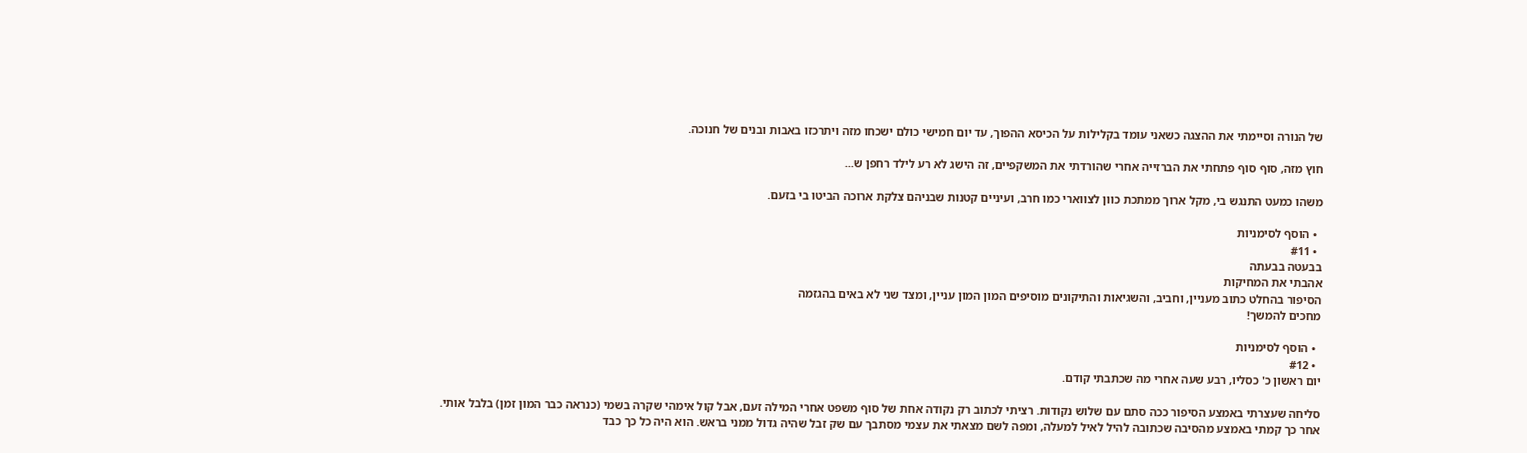של הנורה וסיימתי את ההצגה כשאני עומד בקלילות על הכיסא ההפוך, עד יום חמישי כולם ישכחו מזה ויתרכזו באבות ובנים של חנוכה.

חוץ מזה, סוף סוף פתחתי את הברזייה אחרי שהורדתי את המשקפיים, זה הישג לא רע לילד רחפן ש...

משהו כמעט התנגש בי, מקל ארוך ממתכת כוון לצווארי כמו חרב, ועיניים קטנות שבניהם צלקת ארוכה הביטו בי בזעם.

  • הוסף לסימניות
  • #11
בבעטה בבעתה
אהבתי את המחיקות
הסיפור בהחלט כתוב מעניין, וחביב, והשגיאות והתיקונים מוסיפים המון המון עניין, ומצד שני לא באים בהגזמה
מחכים להמשך!

  • הוסף לסימניות
  • #12
יום ראשון כ' כסליו, רבע שעה אחרי מה שכתבתי קודם.

סליחה שעצרתי באמצע הסיפור ככה סתם עם שלוש נקודות. רציתי לכתוב רק נקודה אחת של סוף משפט אחרי המילה זעם, אבל קול אימהי שקרה בשמי (כנראה כבר המון זמן) בלבל אותי.
אחר כך קמתי באמצע מהסיבה שכתובה להיל לאיל למעלה, ומפה לשם מצאתי את עצמי מסתבך עם שק זבל שהיה גדול ממני בראש. הוא היה כל כך כבד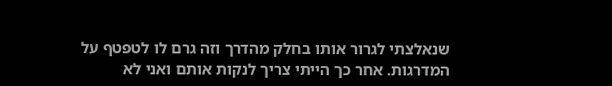שנאלצתי לגרור אותו בחלק מהדרך וזה גרם לו לטפטף על המדרגות. אחר כך הייתי צריך לנקות אותם ואני לא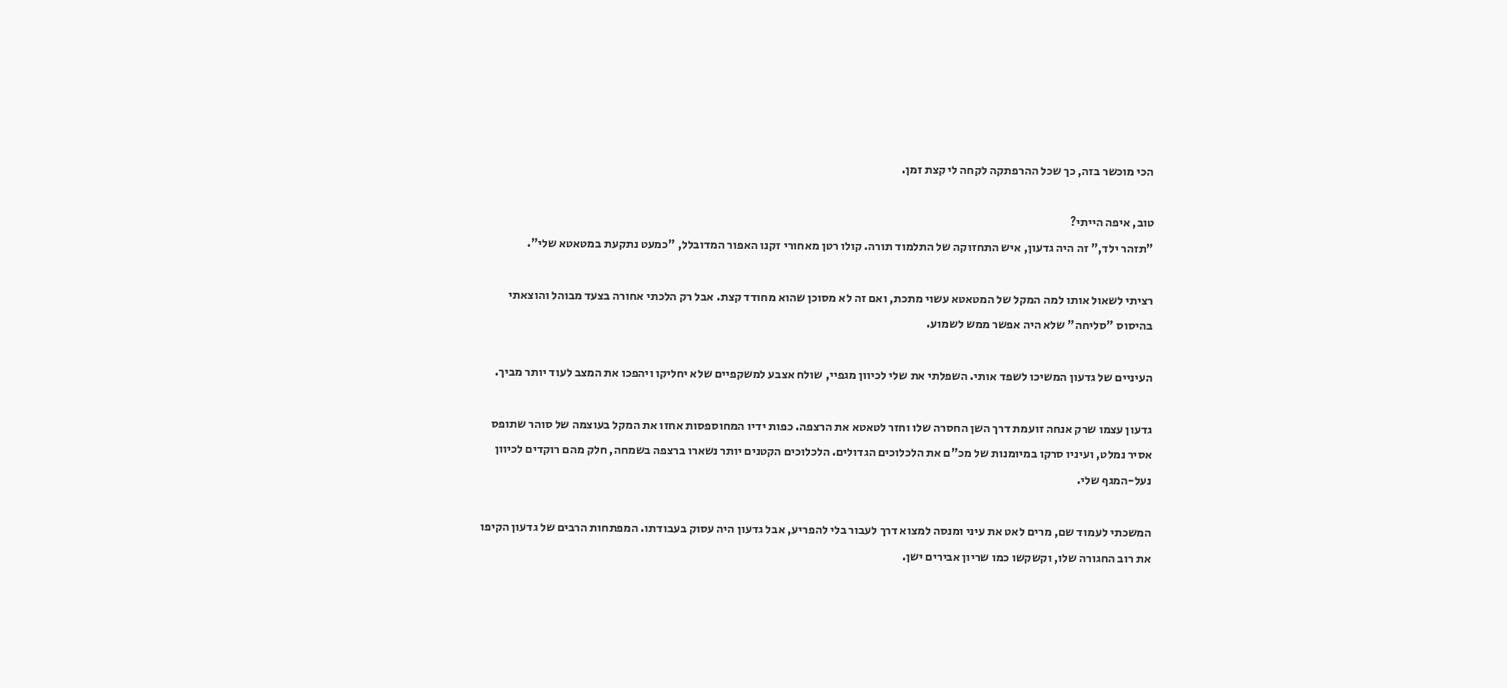הכי מוכשר בזה, כך שכל ההרפתקה לקחה לי קצת זמן.

טוב, איפה הייתי?
"תזהר ילד," זה היה גדעון, איש התחזוקה של התלמוד תורה. קולו רטן מאחורי זקנו האפור המדובלל, "כמעט נתקעת במטאטא שלי".

רציתי לשאול אותו למה המקל של המטאטא עשוי מתכת, ואם זה לא מסוכן שהוא מחודד קצת. אבל רק הלכתי אחורה בצעד מבוהל והוצאתי בהיסוס "סליחה" שלא היה אפשר ממש לשמוע.

העיניים של גדעון המשיכו לשפד אותי. השפלתי את שלי לכיוון מגפיי, שולח אצבע למשקפיים שלא יחליקו ויהפכו את המצב לעוד יותר מביך.

גדעון עצמו שרק אנחה זועמת דרך השן החסרה שלו וחזר לטאטא את הרצפה. כפות ידיו המחוספסות אחזו את המקל בעוצמה של סוהר שתופס אסיר נמלט, ועיניו סרקו במיומנות של מכ"ם את הלכלוכים הגדולים. הלכלוכים הקטנים יותר נשארו ברצפה בשמחה, חלק מהם רוקדים לכיוון נעל-המגף שלי.

המשכתי לעמוד שם, מרים לאט את עיני ומנסה למצוא דרך לעבור בלי להפריע, אבל גדעון היה עסוק בעבודתו. המפתחות הרבים של גדעון הקיפו את רוב החגורה שלו, וקשקשו כמו שריון אבירים ישן.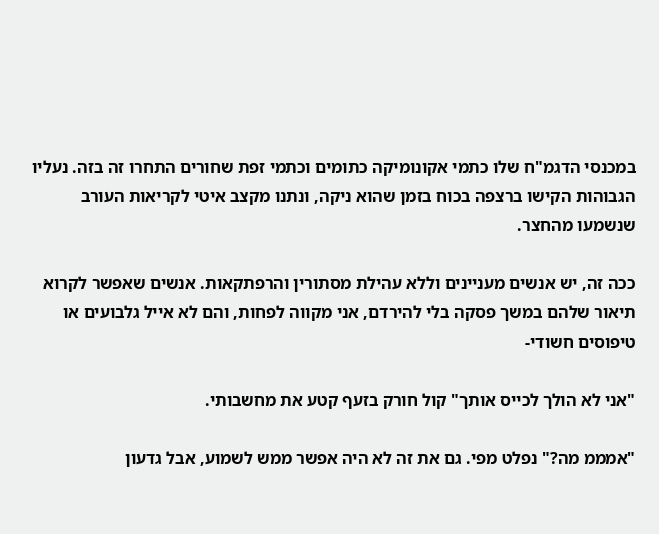במכנסי הדגמ"ח שלו כתמי אקונומיקה כתומים וכתמי זפת שחורים התחרו זה בזה. נעליו הגבוהות הקישו ברצפה בכוח בזמן שהוא ניקה, ונתנו מקצב איטי לקריאות העורב שנשמעו מהחצר.

ככה זה, יש אנשים מעניינים וללא עהילת מסתורין והרפתקאות. אנשים שאפשר לקרוא תיאור שלהם במשך פסקה בלי להירדם, אני מקווה לפחות, והם לא אייל גלבועים או טיפוסים חשודי-

"אני לא הולך לכייס אותך" קול חורק בזעף קטע את מחשבותי.

"אמממ מה?" נפלט מפי. גם את זה לא היה אפשר ממש לשמוע, אבל גדעון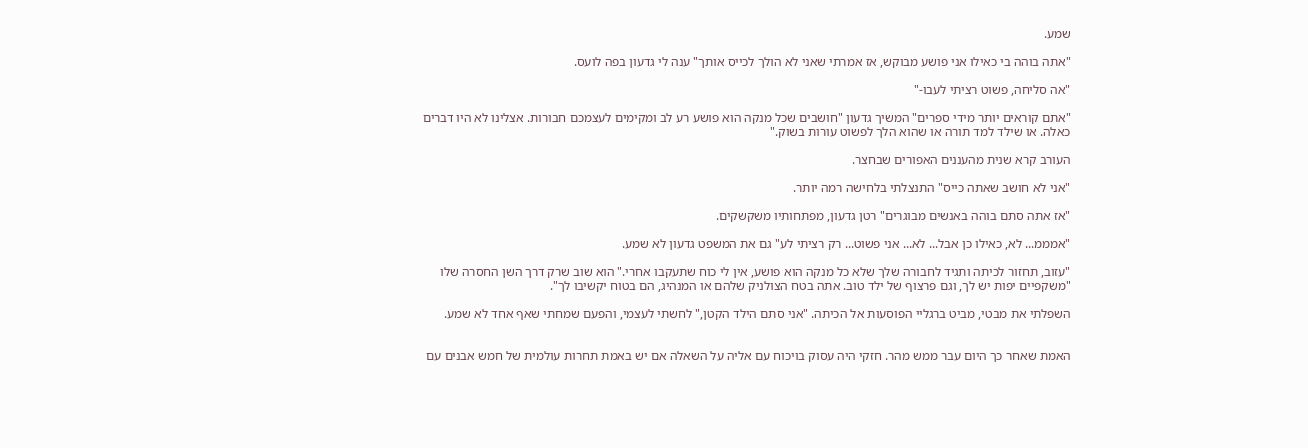שמע.

"אתה בוהה בי כאילו אני פושע מבוקש, אז אמרתי שאני לא הולך לכייס אותך" ענה לי גדעון בפה לועס.

"אה סליחה, פשוט רציתי לעבו-"

"אתם קוראים יותר מידי ספרים" המשיך גדעון "חושבים שכל מנקה הוא פושע רע לב ומקימים לעצמכם חבורות. אצלינו לא היו דברים כאלה. או שילד למד תורה או שהוא הלך לפשוט עורות בשוק."

העורב קרא שנית מהעננים האפורים שבחצר.

"אני לא חושב שאתה כייס" התנצלתי בלחישה רמה יותר.

"אז אתה סתם בוהה באנשים מבוגרים" רטן גדעון, מפתחותיו משקשקים.

"אמממ... לא, כאילו כן אבל... לא... אני פשוט... רק רציתי לע" גם את המשפט גדעון לא שמע.

"עזוב, תחזור לכיתה ותגיד לחבורה שלך שלא כל מנקה הוא פושע, אין לי כוח שתעקבו אחרי." הוא שוב שרק דרך השן החסרה שלו "משקפיים יפות יש לך, וגם פרצוף של ילד טוב. אתה בטח הצולניק שלהם או המנהיג, הם בטוח יקשיבו לך".

השפלתי את מבטי, מביט ברגליי הפוסעות אל הכיתה. "אני סתם הילד הקטן," לחשתי לעצמי, והפעם שמחתי שאף אחד לא שמע.


האמת שאחר כך היום עבר ממש מהר. חזקי היה עסוק בויכוח עם אליה על השאלה אם יש באמת תחרות עולמית של חמש אבנים עם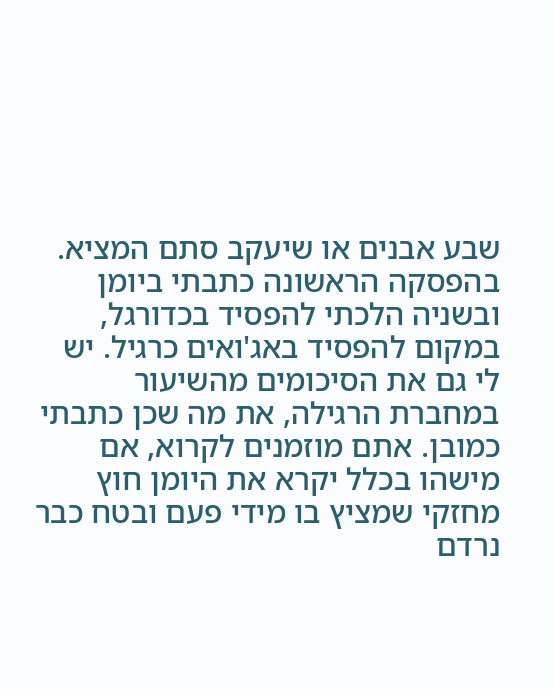שבע אבנים או שיעקב סתם המציא. בהפסקה הראשונה כתבתי ביומן ובשניה הלכתי להפסיד בכדורגל, במקום להפסיד באג'ואים כרגיל. יש לי גם את הסיכומים מהשיעור במחברת הרגילה, את מה שכן כתבתי כמובן. אתם מוזמנים לקרוא, אם מישהו בכלל יקרא את היומן חוץ מחזקי שמציץ בו מידי פעם ובטח כבר נרדם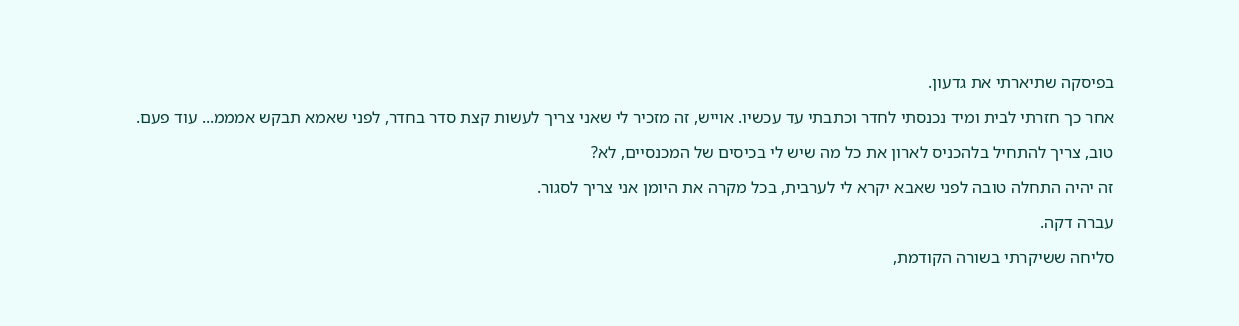בפיסקה שתיארתי את גדעון.

אחר כך חזרתי לבית ומיד נכנסתי לחדר וכתבתי עד עכשיו. אוייש, זה מזכיר לי שאני צריך לעשות קצת סדר בחדר, לפני שאמא תבקש אמממ... עוד פעם.

טוב, צריך להתחיל בלהכניס לארון את כל מה שיש לי בכיסים של המכנסיים, לא?

זה יהיה התחלה טובה לפני שאבא יקרא לי לערבית, בכל מקרה את היומן אני צריך לסגור.

עברה דקה.

סליחה ששיקרתי בשורה הקודמת,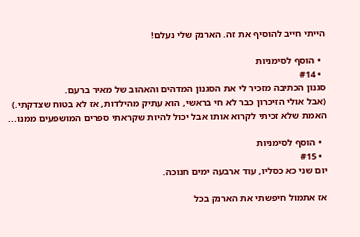הייתי חייב להוסיף את זה. הארנק שלי נעלם!

  • הוסף לסימניות
  • #14
סגנון הכתיבה מזכיר לי את הסגנון המדהים והאהוב של מאיר ברעם.
(אבל אולי הזיכרון כבר לא חי בראשי, הוא עתיק מהילדות, אז לא בטוח שצדקתי.)
האמת שלא זכיתי לקרוא אותו אבל יכול להיות שקראתי ספרים המושפעים ממנו...

  • הוסף לסימניות
  • #15
יום שני כא כסליו, עוד ארבעה ימים חנוכה.

אז אתמול חיפשתי את הארנק בכל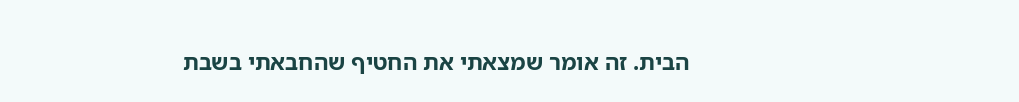הבית. זה אומר שמצאתי את החטיף שהחבאתי בשבת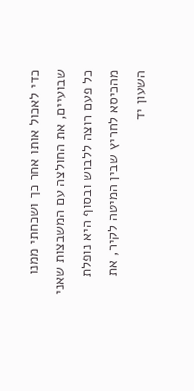כדי לאכול אותו אחר כך ושכחתי ממנו שבועיים, את החולצה עם המשבצות שאני כל פעם רוצה ללבוש ובסוף היא נופלת מהכיסא לחריץ שבין המיטה לקיר, את השעון יד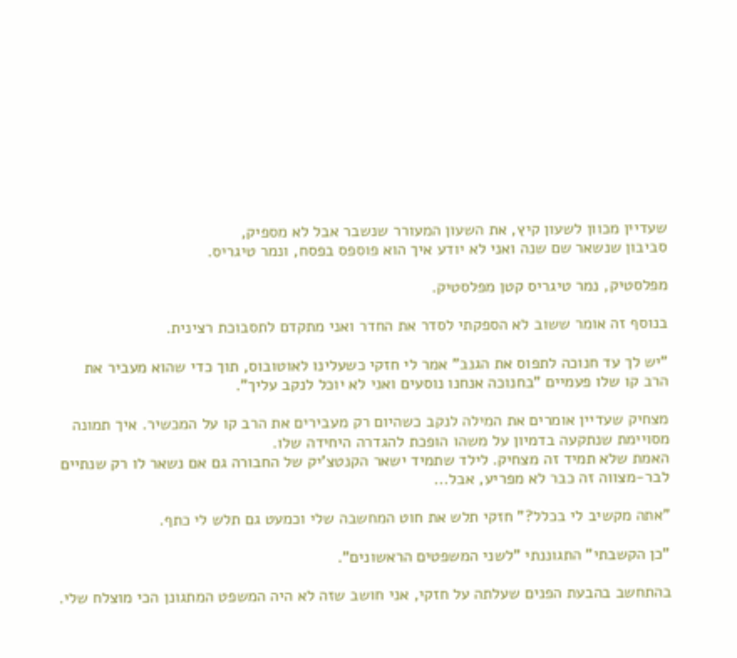שעדיין מכוון לשעון קיץ, את השעון המעורר שנשבר אבל לא מספיק,
סביבון שנשאר שם שנה ואני לא יודע איך הוא פוספס בפסח, ונמר טיגריס.

מפלסטיק, נמר טיגריס קטן מפלסטיק.

בנוסף זה אומר ששוב לא הספקתי לסדר את החדר ואני מתקדם לתסבוכת רצינית.

"יש לך עד חנוכה לתפוס את הגנב" אמר לי חזקי כשעלינו לאוטובוס, תוך כדי שהוא מעביר את הרב קו שלו פעמיים "בחנוכה אנחנו נוסעים ואני לא יוכל לנקב עליך".

מצחיק שעדיין אומרים את המילה לנקב כשהיום רק מעבירים את הרב קו על המכשיר. איך תמונה מסויימת שנתקעה בדמיון על משהו הופכת להגדרה היחידה שלו.
האמת שלא תמיד זה מצחיק. לילד שתמיד ישאר הקנטצ'יק של החבורה גם אם נשאר לו רק שנתיים לבר-מצווה זה כבר לא מפריע, אבל...

"אתה מקשיב לי בכלל?" חזקי תלש את חוט המחשבה שלי וכמעט גם תלש לי כתף.

"כן הקשבתי" התגוננתי "לשני המשפטים הראשונים".

בהתחשב בהבעת הפנים שעלתה על חזקי, אני חושב שזה לא היה המשפט המתגונן הכי מוצלח שלי.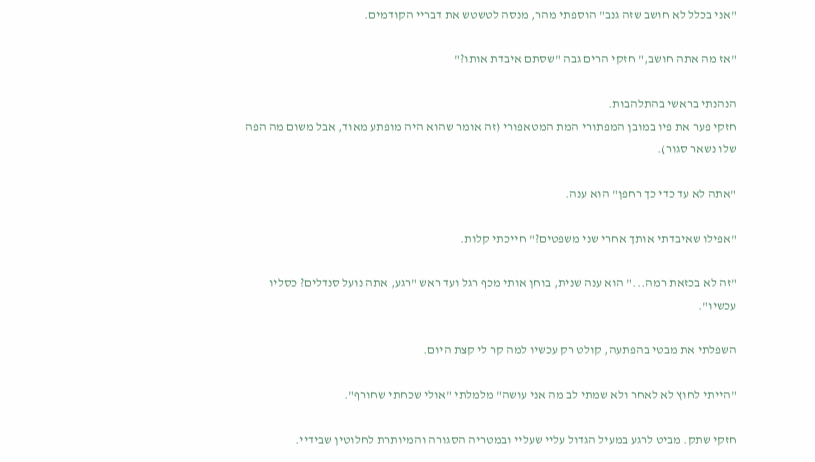"אני בכלל לא חושב שזה גנב" הוספתי מהר, מנסה לטשטש את דבריי הקודמים.

"אז מה אתה חושב," חזקי הרים גבה "שסתם איבדת אותו?"

הנהנתי בראשי בהתלהבות.
חזקי פער את פיו במובן המפתורי המת המטאפורי (זה אומר שהוא היה מופתע מאוד, אבל משום מה הפה שלו נשאר סגור).

"אתה לא עד כדי כך רחפן" הוא ענה.

"אפילו שאיבדתי אותך אחרי שני משפטים?" חייכתי קלות.

"זה לא בכזאת רמה..." הוא ענה שנית, בוחן אותי מכף רגל ועד ראש "רגע, אתה נועל סנדלים? כסליו עכשיו".

השפלתי את מבטי בהפתעה, קולט רק עכשיו למה קר לי קצת היום.

"הייתי לחוץ לא לאחר ולא שמתי לב מה אני עושה" מלמלתי "אולי שכחתי שחורף".

חזקי שתק. מביט לרגע במעיל הגדול עליי שעליי ובמטריה הסגורה והמיותרת לחלוטין שבידיי.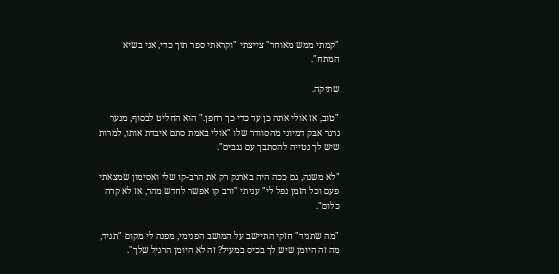"קמתי ממש מאוחר" צייצתי "וקראתי ספר תוך כדי, אני בשיא המתח".

שתיקה.

"טוב, אז אולי אתה כן עד כדי כך רחפן." הוא החליט לבסוף, מנער גרגר אבק דמיוני מהסוודר שלו "אולי באמת סתם איבדת אותו, למרות שיש לך נטייה להסתבך עם גנבים".

"לא משנה, גם ככה היה בארנק רק את הרב-קו שלי ואסימון שמצאתי פעם וכל הזמן נפל לי" עניתי "ורב קו אפשר לחדש מהר, אז לא קרה כלום".

"מה שתגיד" חזקי התיישב על המושב הפנימי, מפנה לי מקום "תגיד, מה זה היומן שיש לך בכיס במעיל? זה לא היומן הרגיל שלך".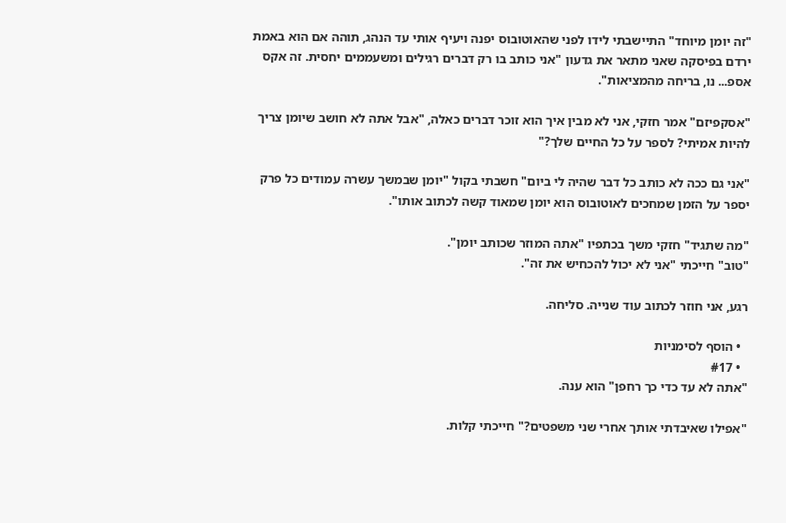"זה יומן מיוחד" התיישבתי לידו לפני שהאוטובוס יפנה ויעיף אותי עד הנהג, תוהה אם הוא באמת ירדם בפיסקה שאני מתאר את גדעון "אני כותב בו רק דברים רגילים ומשעממים יחסית. זה אקס אספ... נו, בריחה מהמציאות".

"אסקפיזם" אמר חזקי, אני לא מבין איך הוא זוכר דברים כאלה, "אבל אתה לא חושב שיומן צריך להיות אמיתי? לספר על כל החיים שלך?"

"אני גם ככה לא כותב כל דבר שהיה לי ביום" חשבתי בקול "יומן שבמשך עשרה עמודים כל פרק יספר על הזמן שמחכים לאוטובוס הוא יומן שמאוד קשה לכתוב אותו".

"מה שתגיד" חזקי משך בכתפיו "אתה המוזר שכותב יומן".
"טוב" חייכתי "אני לא יכול להכחיש את זה".

רגע, אני חוזר לכתוב עוד שנייה. סליחה.

  • הוסף לסימניות
  • #17
"אתה לא עד כדי כך רחפן" הוא ענה.

"אפילו שאיבדתי אותך אחרי שני משפטים?" חייכתי קלות.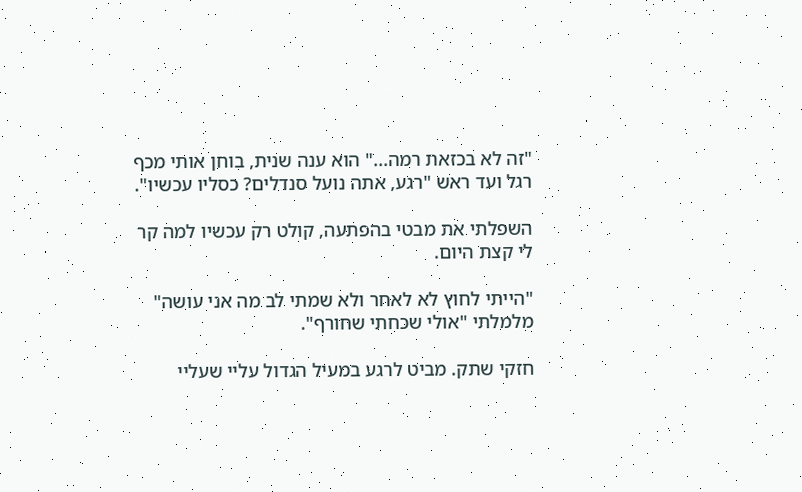"זה לא בכזאת רמה..." הוא ענה שנית, בוחן אותי מכף רגל ועד ראש "רגע, אתה נועל סנדלים? כסליו עכשיו".

השפלתי את מבטי בהפתעה, קולט רק עכשיו למה קר לי קצת היום.

"הייתי לחוץ לא לאחר ולא שמתי לב מה אני עושה" מלמלתי "אולי שכחתי שחורף".

חזקי שתק. מביט לרגע במעיל הגדול עליי שעליי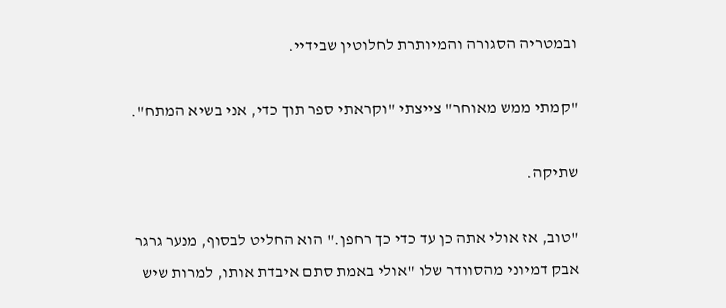ובמטריה הסגורה והמיותרת לחלוטין שבידיי.

"קמתי ממש מאוחר" צייצתי "וקראתי ספר תוך כדי, אני בשיא המתח".

שתיקה.

"טוב, אז אולי אתה כן עד כדי כך רחפן." הוא החליט לבסוף, מנער גרגר אבק דמיוני מהסוודר שלו "אולי באמת סתם איבדת אותו, למרות שיש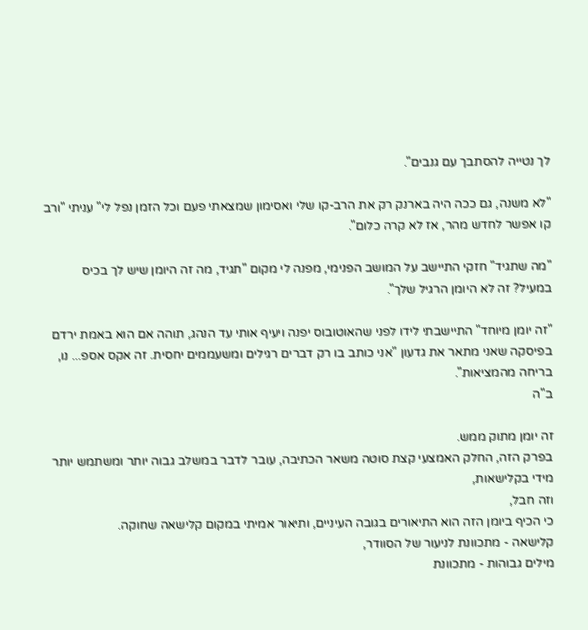לך נטייה להסתבך עם גנבים".

"לא משנה, גם ככה היה בארנק רק את הרב-קו שלי ואסימון שמצאתי פעם וכל הזמן נפל לי" עניתי "ורב קו אפשר לחדש מהר, אז לא קרה כלום".

"מה שתגיד" חזקי התיישב על המושב הפנימי, מפנה לי מקום "תגיד, מה זה היומן שיש לך בכיס במעיל? זה לא היומן הרגיל שלך".

"זה יומן מיוחד" התיישבתי לידו לפני שהאוטובוס יפנה ויעיף אותי עד הנהג, תוהה אם הוא באמת ירדם בפיסקה שאני מתאר את גדעון "אני כותב בו רק דברים רגילים ומשעממים יחסית. זה אקס אספ... נו, בריחה מהמציאות".
ב"ה

זה יומן מתוק ממש.
בפרק הזה, החלק האמצעי קצת סוטה משאר הכתיבה, עובר לדבר במשלב גבוה יותר ומשתמש יותר מידי בקלישאות,
וזה חבל,
כי הכיף ביומן הזה הוא התיאורים בגובה העיניים, ותיאור אמיתי במקום קלישאה שחוקה.
קלישאה - מתכוונת לניעור של הסוודר,
מילים גבוהות - מתכוונת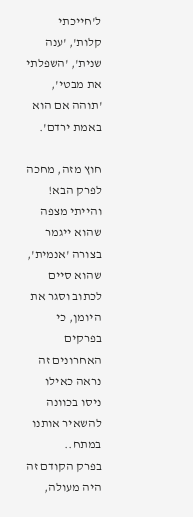ל'חייכתי קלות', 'ענה שנית', 'השפלתי את מבטי', 'תוהה אם הוא באמת ירדם'.

חוץ מזה, מחכה לפרק הבא!
והייתי מצפה שהוא ייגמר בצורה 'אנמית', שהוא סיים לכתוב וסגר את היומן, כי בפרקים האחרונים זה נראה כאילו ניסו בכוונה להשאיר אותנו במתח..
בפרק הקודם זה היה מעולה,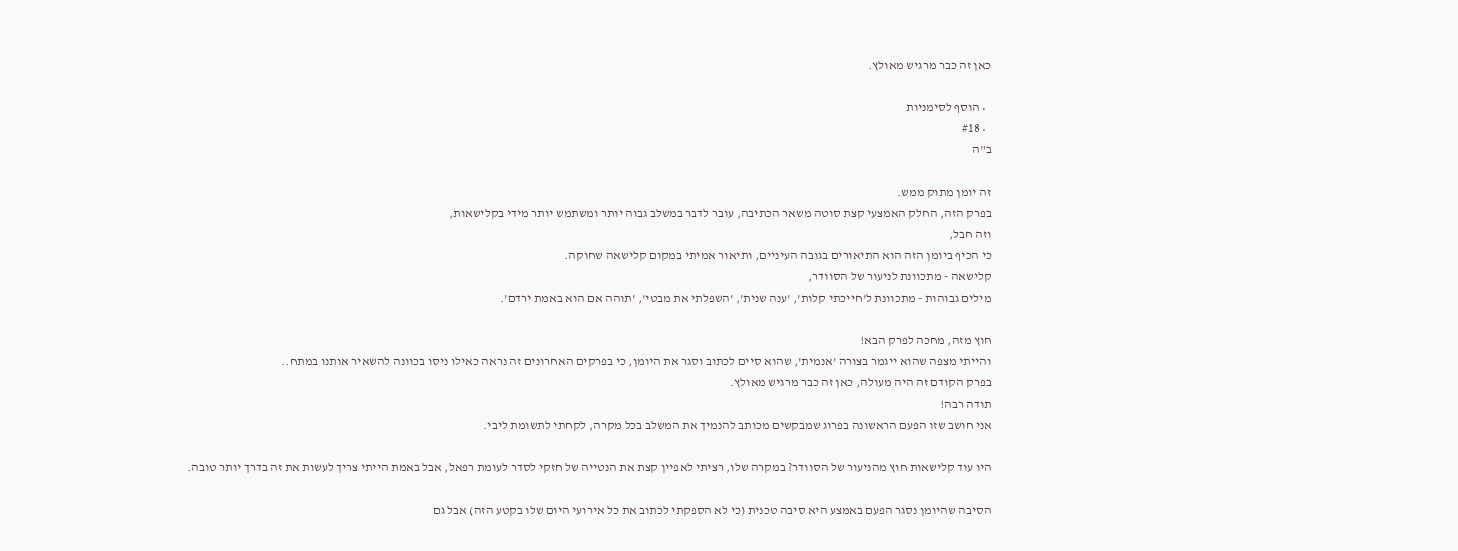כאן זה כבר מרגיש מאולץ.

  • הוסף לסימניות
  • #18
ב"ה

זה יומן מתוק ממש.
בפרק הזה, החלק האמצעי קצת סוטה משאר הכתיבה, עובר לדבר במשלב גבוה יותר ומשתמש יותר מידי בקלישאות,
וזה חבל,
כי הכיף ביומן הזה הוא התיאורים בגובה העיניים, ותיאור אמיתי במקום קלישאה שחוקה.
קלישאה - מתכוונת לניעור של הסוודר,
מילים גבוהות - מתכוונת ל'חייכתי קלות', 'ענה שנית', 'השפלתי את מבטי', 'תוהה אם הוא באמת ירדם'.

חוץ מזה, מחכה לפרק הבא!
והייתי מצפה שהוא ייגמר בצורה 'אנמית', שהוא סיים לכתוב וסגר את היומן, כי בפרקים האחרונים זה נראה כאילו ניסו בכוונה להשאיר אותנו במתח..
בפרק הקודם זה היה מעולה, כאן זה כבר מרגיש מאולץ.
תודה רבה!
אני חושב שזו הפעם הראשונה בפרוג שמבקשים מכותב להנמיך את המשלב בכל מקרה, לקחתי לתשומת ליבי.

היו עוד קלישאות חוץ מהניעור של הסוודר? במקרה שלו, רציתי לאפיין קצת את הנטייה של חזקי לסדר לעומת רפאל, אבל באמת הייתי צריך לעשות את זה בדרך יותר טובה.

הסיבה שהיומן נסגר הפעם באמצע היא סיבה טכנית (כי לא הספקתי לכתוב את כל אירועי היום שלו בקטע הזה) אבל גם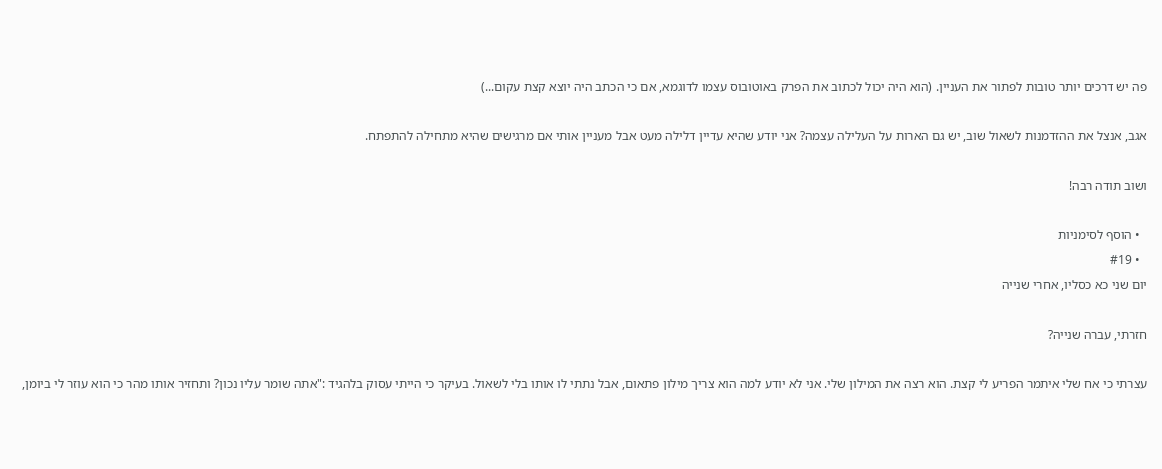פה יש דרכים יותר טובות לפתור את העניין. (הוא היה יכול לכתוב את הפרק באוטובוס עצמו לדוגמא, אם כי הכתב היה יוצא קצת עקום...)

אגב, אנצל את ההזדמנות לשאול שוב, יש גם הארות על העלילה עצמה? אני יודע שהיא עדיין דלילה מעט אבל מעניין אותי אם מרגישים שהיא מתחילה להתפתח.

ושוב תודה רבה!

  • הוסף לסימניות
  • #19
יום שני כא כסליו, אחרי שנייה

חזרתי, עברה שנייה?

עצרתי כי אח שלי איתמר הפריע לי קצת. הוא רצה את המילון שלי. אני לא יודע למה הוא צריך מילון פתאום, אבל נתתי לו אותו בלי לשאול. בעיקר כי הייתי עסוק בלהגיד :"אתה שומר עליו נכון? ותחזיר אותו מהר כי הוא עוזר לי ביומן,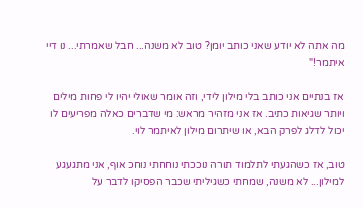מה אתה לא יודע שאני כותב יומן? טוב לא משנה... חבל שאמרתי... נו דיי איתמר!"

אז בנתיים אני כותב בלי מילון לידי, וזה אומר שאולי יהיו לי פחות מילים ויותר שגיאות כתיב. אז אני מזהיר מראש: מי שדברים כאלה מפריעים לו יכול לדלג לפרק הבא, או שיתרום מילון לאיתמר לוי.

טוב, אז כשהגעתי לתלמוד תורה נוככתי נוחחתי נוחכ אוף, אני מתגעגע למילון... לא משנה, שמחתי כשגיליתי שכבר הפסיקו לדבר על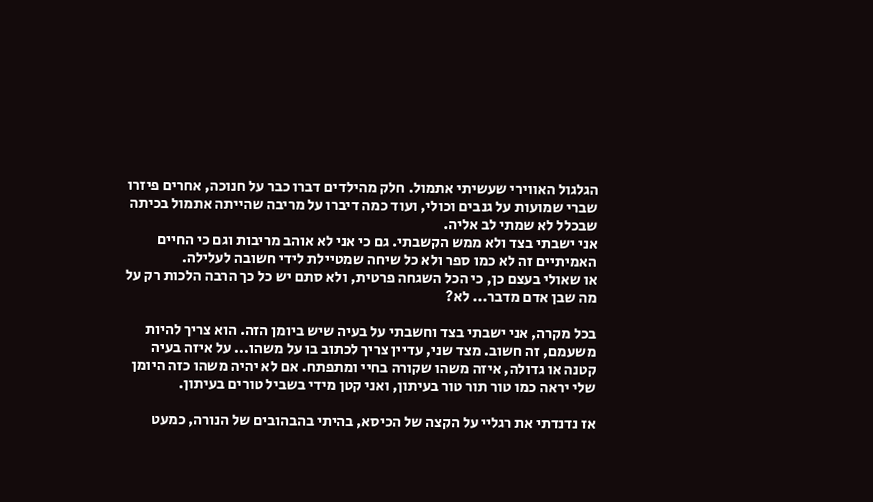הגלגול האווירי שעשיתי אתמול. חלק מהילדים דברו כבר על חנוכה, אחרים פיזרו שברי שמועות על גנבים וכולי, ועוד כמה דיברו על מריבה שהייתה אתמול בכיתה שבכלל לא שמתי לב אליה.
אני ישבתי בצד ולא ממש הקשבתי. גם כי אני לא אוהב מריבות וגם כי החיים האמיתיים זה לא כמו ספר ולא כל שיחה שמטיילת לידי חשובה לעלילה.
או שאולי בעצם כן, כי הכל השגחה פרטית, ולא סתם יש כל כך הרבה הלכות רק על מה שבן אדם מדבר... לא?

בכל מקרה, אני ישבתי בצד וחשבתי על בעיה שיש ביומן הזה. הוא צריך להיות משעמם, זה חשוב. מצד שני, עדיין צריך לכתוב בו על משהו... על איזה בעיה קטנה או גדולה, איזה משהו שקורה בחיי ומתפתח. אם לא יהיה משהו כזה היומן שלי יראה כמו טור תור טור בעיתון, ואני קטן מידי בשביל טורים בעיתון.

אז נדנדתי את רגליי על הקצה של הכיסא, בהיתי בהבהובים של הנורה, כמעט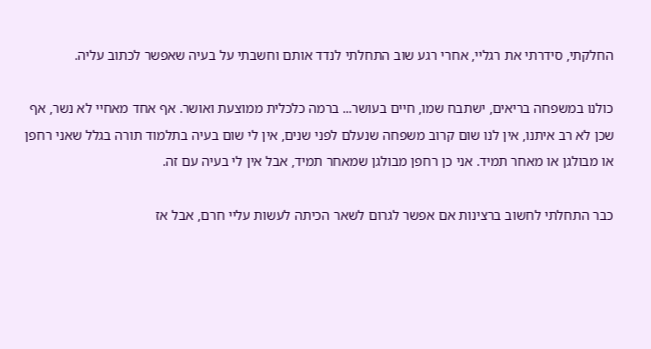החלקתי, סידרתי את רגליי, אחרי רגע שוב התחלתי לנדד אותם וחשבתי על בעיה שאפשר לכתוב עליה.

כולנו במשפחה בריאים, ישתבח שמו, חיים בעושר... ברמה כלכלית ממוצעת ואושר. אף אחד מאחיי לא נשר, אף שכן לא רב איתנו, אין לנו שום קרוב משפחה שנעלם לפני שנים, אין לי שום בעיה בתלמוד תורה בגלל שאני רחפן או מבולגן או מאחר תמיד. אני כן רחפן מבולגן שמאחר תמיד, אבל אין לי בעיה עם זה.

כבר התחלתי לחשוב ברצינות אם אפשר לגרום לשאר הכיתה לעשות עליי חרם, אבל אז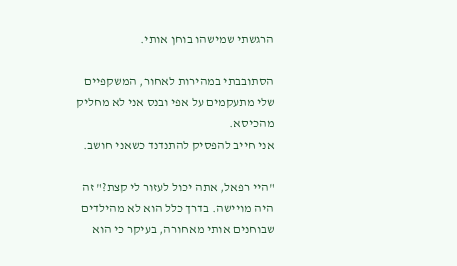הרגשתי שמישהו בוחן אותי.

הסתובבתי במהירות לאחור, המשקפיים שלי מתעקמים על אפי ובנס אני לא מחליק מהכיסא.
אני חייב להפסיק להתנדנד כשאני חושב.

"היי רפאל, אתה יכול לעזור לי קצת?" זה היה מויישה. בדרך כלל הוא לא מהילדים שבוחנים אותי מאחורה, בעיקר כי הוא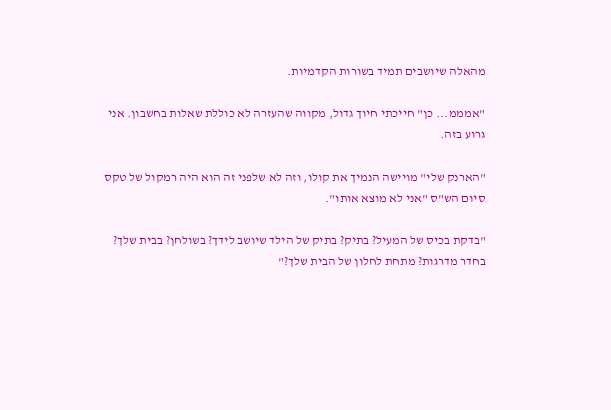מהאלה שיושבים תמיד בשורות הקדמיות.

"אמממ... כן" חייכתי חיוך גדול, מקווה שהעזרה לא כוללת שאלות בחשבון. אני גרוע בזה.

"הארנק שלי" מויישה הנמיך את קולו, וזה לא שלפני זה הוא היה רמקול של טקס סיום הש"ס "אני לא מוצא אותו".

"בדקת בכיס של המעיל? בתיק? בתיק של הילד שיושב לידך? בשולחן? בבית שלך? בחדר מדרגות? מתחת לחלון של הבית שלך?"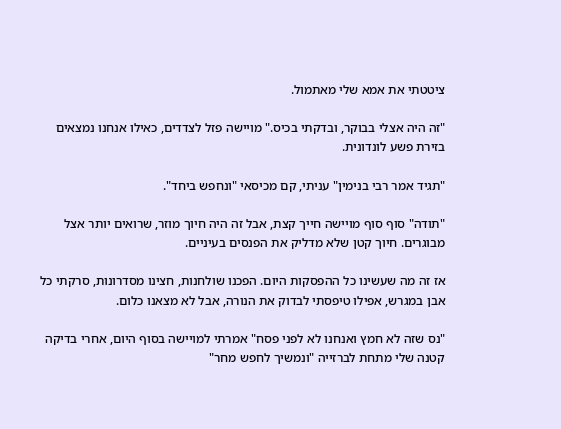ציטטתי את אמא שלי מאתמול.

"זה היה אצלי בבוקר, ובדקתי בכיס." מויישה פזל לצדדים, כאילו אנחנו נמצאים בזירת פשע לונדונית.

"תגיד אמר רבי בנימין" עניתי, קם מכיסאי "ונחפש ביחד".

"תודה" סוף סוף מויישה חייך קצת, אבל זה היה חיוך מוזר, שרואים יותר אצל מבוגרים. חיוך קטן שלא מדליק את הפנסים בעיניים.

אז זה מה שעשינו כל ההפסקות היום. הפכנו שולחנות, חצינו מסדרונות, סרקתי כל אבן במגרש, אפילו טיפסתי לבדוק את הנורה, אבל לא מצאנו כלום.

"נס שזה לא חמץ ואנחנו לא לפני פסח" אמרתי למויישה בסוף היום, אחרי בדיקה קטנה שלי מתחת לברזייה "ונמשיך לחפש מחר"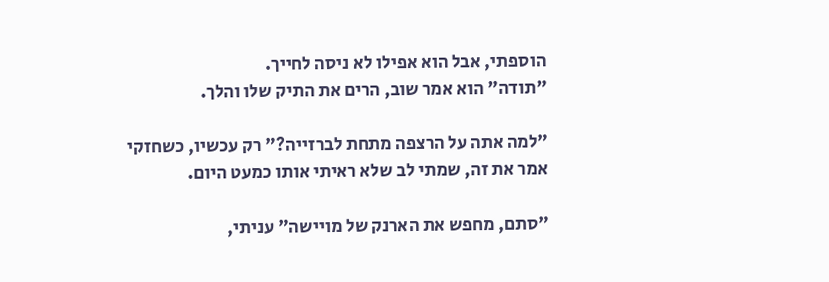הוספתי, אבל הוא אפילו לא ניסה לחייך.
"תודה" הוא אמר שוב, הרים את התיק שלו והלך.

"למה אתה על הרצפה מתחת לברזייה?" רק עכשיו, כשחזקי אמר את זה, שמתי לב שלא ראיתי אותו כמעט היום.

"סתם, מחפש את הארנק של מויישה" עניתי,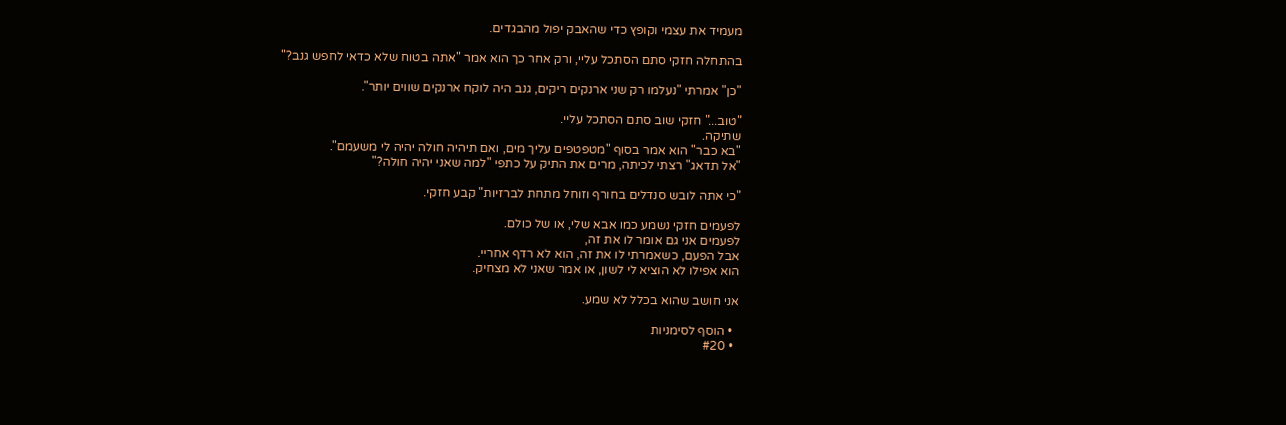מעמיד את עצמי וקופץ כדי שהאבק יפול מהבגדים.

בהתחלה חזקי סתם הסתכל עליי, ורק אחר כך הוא אמר "אתה בטוח שלא כדאי לחפש גנב?"

"כן" אמרתי "נעלמו רק שני ארנקים ריקים, גנב היה לוקח ארנקים שווים יותר".

"טוב..." חזקי שוב סתם הסתכל עליי.
שתיקה.
"בא כבר" הוא אמר בסוף "מטפטפים עליך מים, ואם תיהיה חולה יהיה לי משעמם".
"אל תדאג" רצתי לכיתה, מרים את התיק על כתפי "למה שאני יהיה חולה?"

"כי אתה לובש סנדלים בחורף וזוחל מתחת לברזיות" קבע חזקי.

לפעמים חזקי נשמע כמו אבא שלי, או של כולם.
לפעמים אני גם אומר לו את זה,
אבל הפעם, כשאמרתי לו את זה, הוא לא רדף אחריי.
הוא אפילו לא הוציא לי לשון, או אמר שאני לא מצחיק.

אני חושב שהוא בכלל לא שמע.

  • הוסף לסימניות
  • #20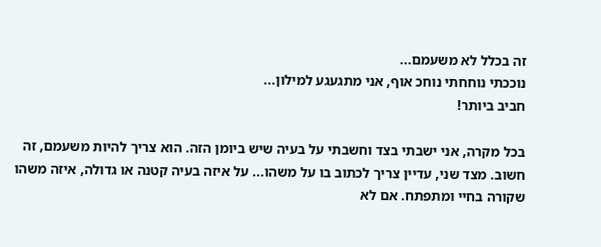זה בכלל לא משעמם...
נוככתי נוחחתי נוחכ אוף, אני מתגעגע למילון...
חביב ביותר!

בכל מקרה, אני ישבתי בצד וחשבתי על בעיה שיש ביומן הזה. הוא צריך להיות משעמם, זה חשוב. מצד שני, עדיין צריך לכתוב בו על משהו... על איזה בעיה קטנה או גדולה, איזה משהו שקורה בחיי ומתפתח. אם לא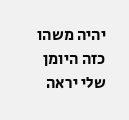יהיה משהו כזה היומן שלי יראה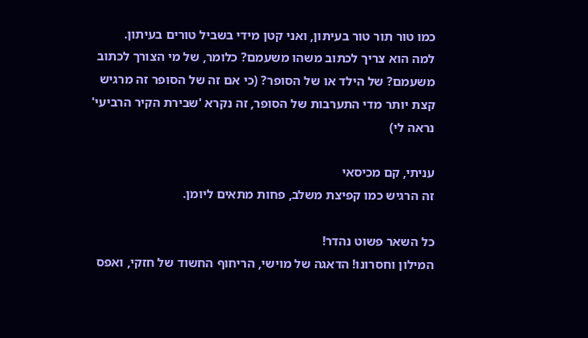כמו טור תור טור בעיתון, ואני קטן מידי בשביל טורים בעיתון.
למה הוא צריך לכתוב משהו משעמם? כלומר, של מי הצורך לכתוב משעמם? של הילד או של הסופר? (כי אם זה של הסופר זה מרגיש קצת יותר מדי התערבות של הסופר, זה נקרא 'שבירת הקיר הרביעי' נראה לי)

עניתי, קם מכיסאי
זה הרגיש כמו קפיצת משלב, פחות מתאים ליומן.

כל השאר פשוט נהדר!
המילון וחסרונו! הדאגה של מוישי, הריחוף החשוד של חזקי, ואפס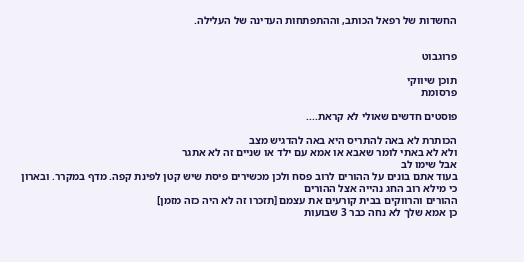החשדות של רפאל הכותב, וההתפתחות העדינה של העלילה.


פרוגבוט

תוכן שיווקי
פרסומת

פוסטים חדשים שאולי לא קראת....

הכותרת לא באה להתריס היא באה להדגיש מצב
ולא לא באתי לומר שאבא או אמא עם ילד או שניים זה לא אתגר
אבל שימו לב
בעוד אתם בונים על ההורים לרוב פסח ולכן מכשירים פיסת שיש קטן לפינת קפה. מדף במקרר. ובארון
כי מילא רוב החג נהייה אצל ההורים
ההורים והרווקים בבית קורעים את עצמם [תזכרו זה לא היה כזה מזמן]
כן אמא שלך לא נחה כבר 3 שבועות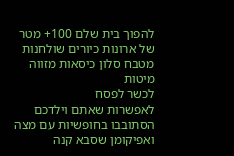להפוך בית שלם 100+ מטר של ארונות כיורים שולחנות מטבח סלון כיסאות מזווה מיטות
לכשר לפסח
לאפשרות שאתם וילדכם הסתובבו בחופשיות עם מצה ואפיקומן שסבא קנה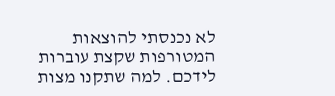לא נכנסתי להוצאות המטורפות שקצת עוברות לידכם. למה שתקנו מצות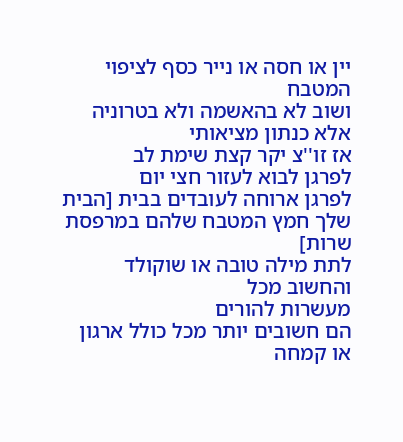יין או חסה או נייר כסף לציפוי המטבח
ושוב לא בהאשמה ולא בטרוניה אלא כנתון מציאותי
אז זו''צ יקר קצת שימת לב
לפרגן לבוא לעזור חצי יום
לפרגן ארוחה לעובדים בבית [הבית שלך חמץ המטבח שלהם במרפסת שרות]
לתת מילה טובה או שוקולד
והחשוב מכל
מעשרות להורים
הם חשובים יותר מכל כולל ארגון או קמחה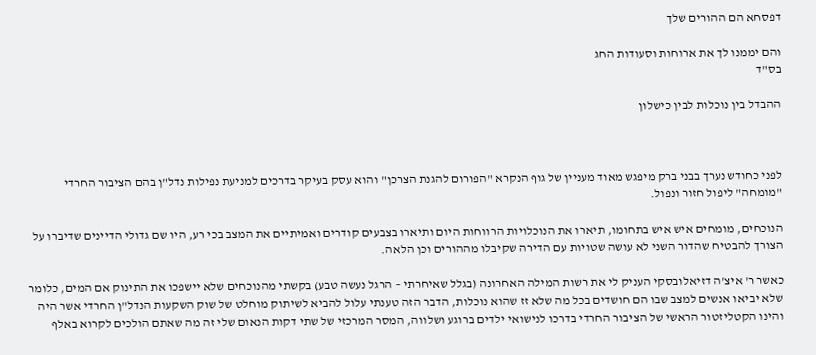דפסחא הם ההורים שלך

והם יממנו לך את ארוחות וסעודות החג
בס"ד

ההבדל בין נוכלות לבין כישלון



לפני כחודש נערך בבני ברק מיפגש מאוד מעניין של גוף הנקרא "הפורום להגנת הצרכן" והוא עסק בעיקר בדרכים למניעת נפילות נדל"ן בהם הציבור החרדי "מומחה" ליפול חזור ונפול.

הנוכחים, מומחים איש איש בתחומו, תיארו את הנוכלויות הרווחות היום ותיארו בצבעים קודרים ואמיתיים את המצב בכי רע, היו שם גדולי הדיינים שדיברו על הצורך להבטיח שהדור השני לא עושה שטויות עם הדירה שקיבלו מההורים וכן הלאה.

כאשר ר' איצ'ה דזיאלובסקי העניק לי את רשות המילה האחרונה (בגלל שאיחרתי – הרגל נעשה טבע) בקשתי מהנוכחים שלא יישפכו את התינוק אם המים, כלומר שלא יביאו אנשים למצב שבו הם חושדים בכל מה שלא זז שהוא נוכלות, הדבר הזה טענתי עלול להביא לשיתוק מוחלט של שוק השקעות הנדל"ן החרדי אשר היה והינו הקטליזטור הראשי של הציבור החרדי בדרכו לנישואי ילדים ברוגע ושלווה, המסר המרכזי של שתי דקות הנאום שלי זה מה שאתם הולכים לקרוא באלף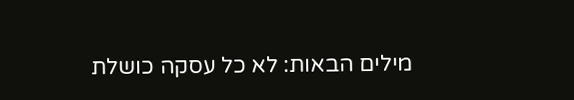מילים הבאות: לא כל עסקה כושלת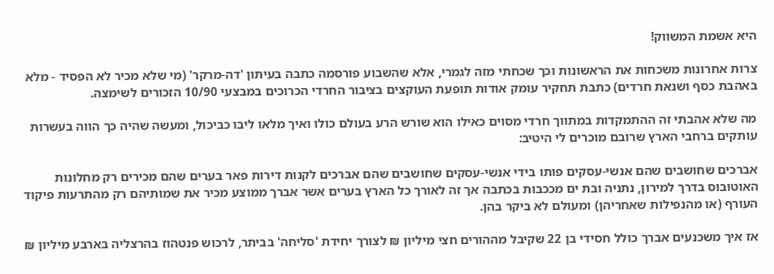היא אשמת המשווק!

צרות אחרונות משכחות את הראשונות וכך שכחתי מזה לגמרי, אלא שהשבוע פורסמה כתבה בעיתון 'דה-מרקר' (מי שלא מכיר לא הפסיד - מלא באהבת כסף ושנאת חרדים) כתבת תחקיר עומק אודות תופעת העוקצים בציבור החרדי הכרוכים במבצעי 10/90 הזכורים לשימצה.

מה שלא אהבתי זה ההתמקדות במתווך חרדי מסוים כאילו הוא שורש הרע בעולם כולו ואיך מלאו ליבו כביכול, ומעשה שהיה כך הווה בעשרות עותקים ברחבי הארץ שרובם מוכרים לי היטיב:

אברכים שחושבים שהם אנשי-עסקים פותו בידי אנשי-עסקים שחושבים שהם אברכים לקנות דירות פאר בערים שהם מכירים רק מחלונות האוטובוס בדרך למירון, נתניה ובת ים מככבות בכתבה אך זה לאורך כל הארץ בערים אשר אברך ממוצע מכיר את שמותיהם רק מהתרעות פיקוד העורף (או מהנפילות שאחריהן) ומעולם לא ביקר בהן.

אז איך משכנעים אברך כולל חסידי בן 22 שקיבל מההורים חצי מיליון ₪ לצורך יחידת 'סליחה' בביתר, לרכוש פנטהוז בהרצליה בארבע מיליון ₪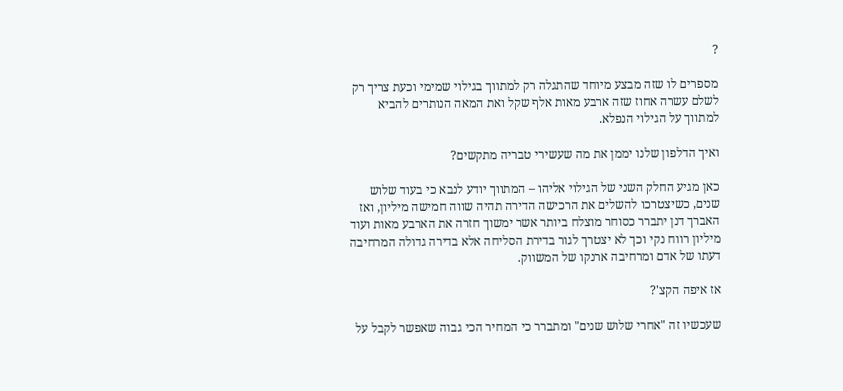?

מספרים לו שזה מבצע מיוחד שהתגלה רק למתווך בגילוי שמימי וכעת צריך רק לשלם עשרה אחוז שזה ארבע מאות אלף שקל ואת המאה הנותרים להביא למתווך על הגילוי הנפלא.

ואיך הדלפון שלנו יממן את מה שעשירי טבריה מתקשים?

כאן מגיע החלק השני של הגילוי אליהו – המתווך יודע לנבא כי בעוד שלוש שנים, כשיצטרכו להשלים את הרכישה הדירה תהיה שווה חמישה מיליון, ואז האברך דנן יתברר כסוחר מוצלח ביותר אשר ימשוך חזרה את הארבע מאות ועוד מיליון רווח נקי וכך לא יצטרך לגור בדירת הסליחה אלא בדירה גדולה המרחיבה דעתו של אדם ומרחיבה ארנקו של המשווק.

אז איפה הקצ'?

שעכשיו זה "אחרי שלוש שנים" ומתברר כי המחיר הכי גבוה שאפשר לקבל על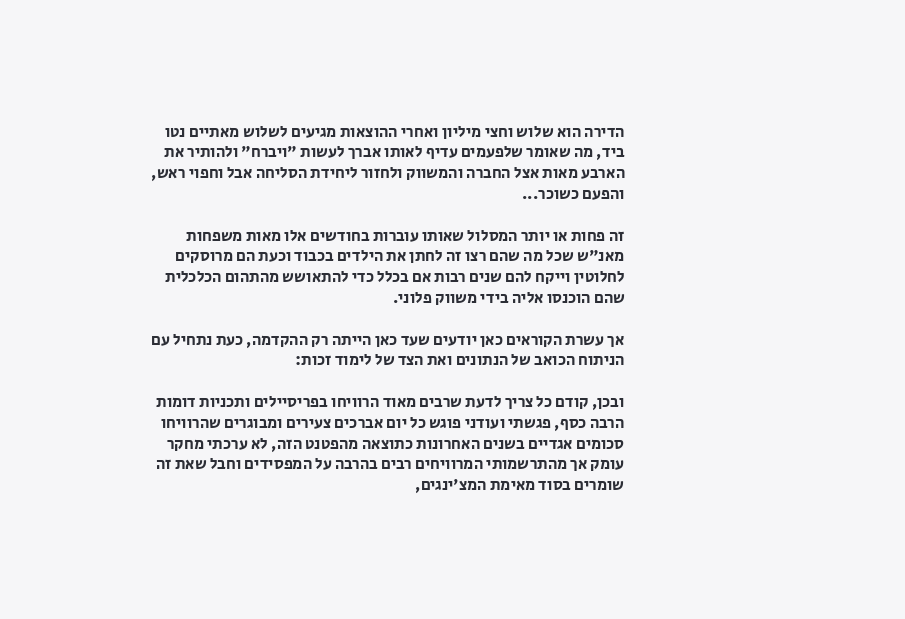הדירה הוא שלוש וחצי מיליון ואחרי ההוצאות מגיעים לשלוש מאתיים נטו ביד, מה שאומר שלפעמים עדיף לאותו אברך לעשות "ויברח" ולהותיר את הארבע מאות אצל החברה והמשווק ולחזור ליחידת הסליחה אבל וחפוי ראש, והפעם כשוכר...

זה פחות או יותר המסלול שאותו עוברות בחודשים אלו מאות משפחות מאנ"ש שכל מה שהם רצו זה לחתן את הילדים בכבוד וכעת הם מרוסקים לחלוטין וייקח להם שנים רבות אם בכלל כדי להתאושש מהתהום הכלכלית שהם הוכנסו אליה בידי משווק פלוני.

אך עשרת הקוראים כאן יודעים שעד כאן הייתה רק ההקדמה, כעת נתחיל עם הניתוח הכואב של הנתונים ואת הצד של לימוד זכות:

ובכן, קודם כל צריך לדעת שרבים מאוד הרוויחו בפריסיילים ותכניות דומות הרבה כסף, פגשתי ועודני פוגש כל יום אברכים צעירים ומבוגרים שהרוויחו סכומים אגדיים בשנים האחרונות כתוצאה מהפטנט הזה, לא ערכתי מחקר עומק אך מהתרשמותי המרוויחים רבים בהרבה על המפסידים וחבל שאת זה שומרים בסוד מאימת המצ'ינגים,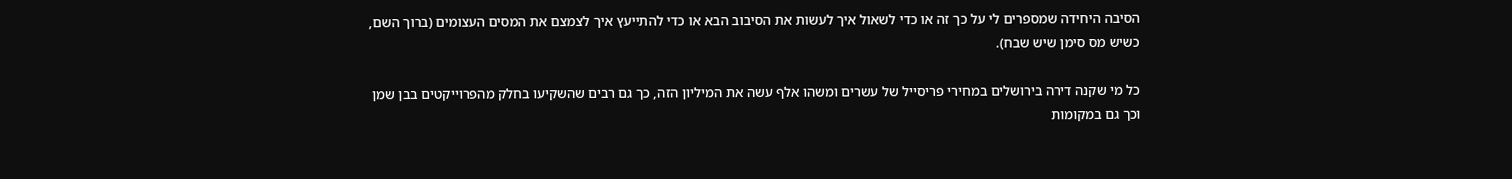הסיבה היחידה שמספרים לי על כך זה או כדי לשאול איך לעשות את הסיבוב הבא או כדי להתייעץ איך לצמצם את המסים העצומים (ברוך השם, כשיש מס סימן שיש שבח).

כל מי שקנה דירה בירושלים במחירי פריסייל של עשרים ומשהו אלף עשה את המיליון הזה, כך גם רבים שהשקיעו בחלק מהפרוייקטים בבן שמן וכך גם במקומות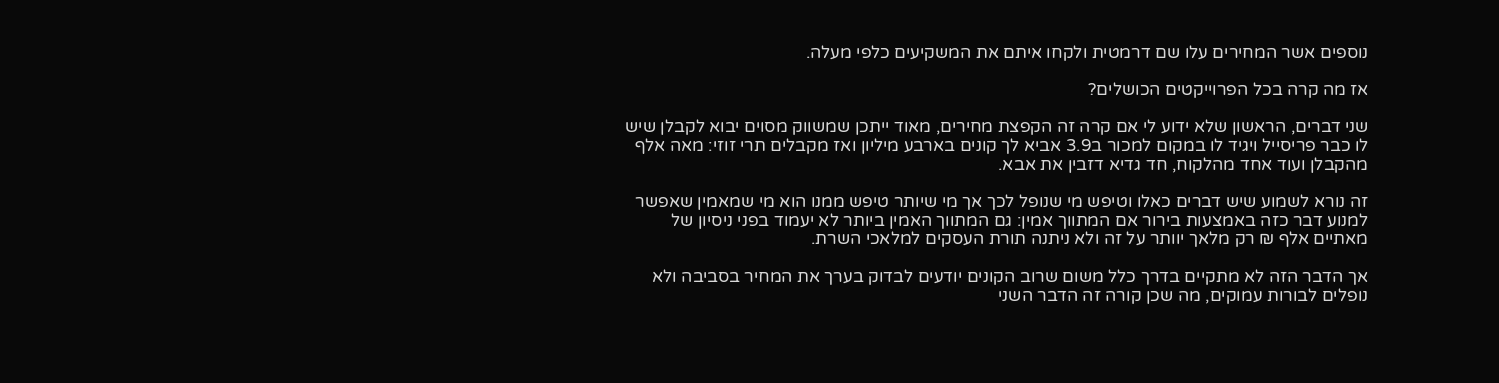נוספים אשר המחירים עלו שם דרמטית ולקחו איתם את המשקיעים כלפי מעלה.

אז מה קרה בכל הפרוייקטים הכושלים?

שני דברים, הראשון שלא ידוע לי אם קרה זה הקפצת מחירים, מאוד ייתכן שמשווק מסוים יבוא לקבלן שיש לו כבר פריסייל ויגיד לו במקום למכור ב3.9 אביא לך קונים בארבע מיליון ואז מקבלים תרי זוזי: מאה אלף מהקבלן ועוד אחד מהלקוח, חד גדיא דזבין את אבא.

זה נורא לשמוע שיש דברים כאלו וטיפש מי שנופל לכך אך מי שיותר טיפש ממנו הוא מי שמאמין שאפשר למנוע דבר כזה באמצעות בירור אם המתווך אמין: גם המתווך האמין ביותר לא יעמוד בפני ניסיון של מאתיים אלף ₪ רק מלאך יוותר על זה ולא ניתנה תורת העסקים למלאכי השרת.

אך הדבר הזה לא מתקיים בדרך כלל משום שרוב הקונים יודעים לבדוק בערך את המחיר בסביבה ולא נופלים לבורות עמוקים, מה שכן קורה זה הדבר השני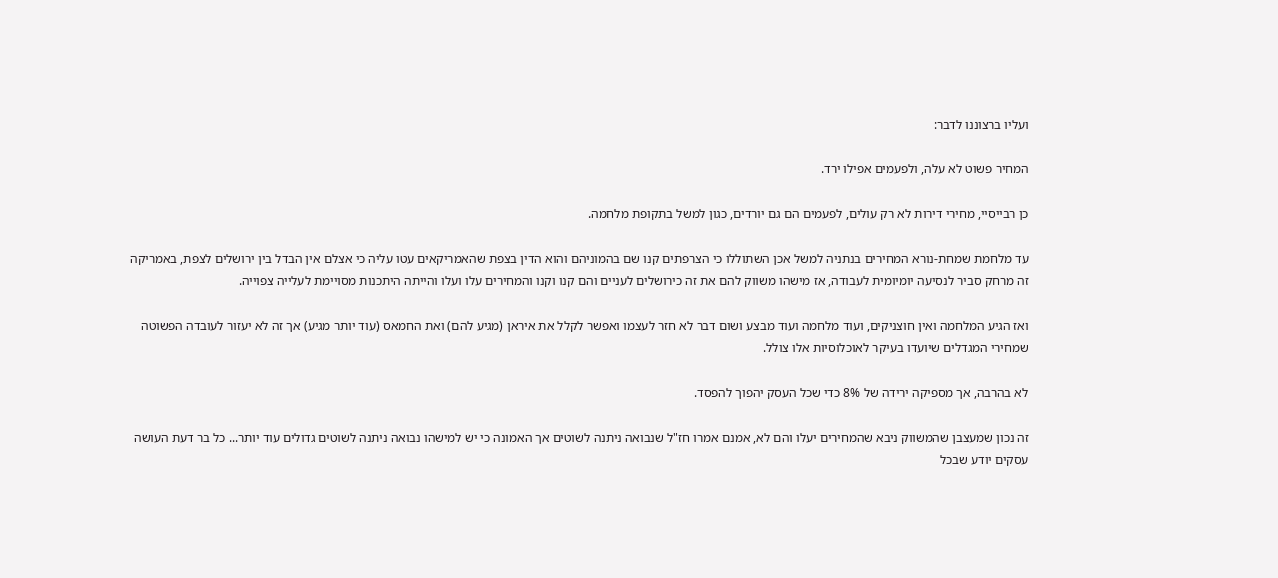ועליו ברצוננו לדבר:

המחיר פשוט לא עלה, ולפעמים אפילו ירד.

כן רבייסיי, מחירי דירות לא רק עולים, לפעמים הם גם יורדים, כגון למשל בתקופת מלחמה.

עד מלחמת שמחת-נורא המחירים בנתניה למשל אכן השתוללו כי הצרפתים קנו שם בהמוניהם והוא הדין בצפת שהאמריקאים עטו עליה כי אצלם אין הבדל בין ירושלים לצפת, באמריקה זה מרחק סביר לנסיעה יומיומית לעבודה, אז מישהו משווק להם את זה כירושלים לעניים והם קנו וקנו והמחירים עלו ועלו והייתה היתכנות מסויימת לעלייה צפוייה.

ואז הגיע המלחמה ואין חוצניקים, ועוד מלחמה ועוד מבצע ושום דבר לא חזר לעצמו ואפשר לקלל את איראן (מגיע להם) ואת החמאס (עוד יותר מגיע) אך זה לא יעזור לעובדה הפשוטה שמחירי המגדלים שיועדו בעיקר לאוכלוסיות אלו צולל.

לא בהרבה, אך מספיקה ירידה של 8% כדי שכל העסק יהפוך להפסד.

זה נכון שמעצבן שהמשווק ניבא שהמחירים יעלו והם לא, אמנם אמרו חז"ל שנבואה ניתנה לשוטים אך האמונה כי יש למישהו נבואה ניתנה לשוטים גדולים עוד יותר... כל בר דעת העושה עסקים יודע שבכל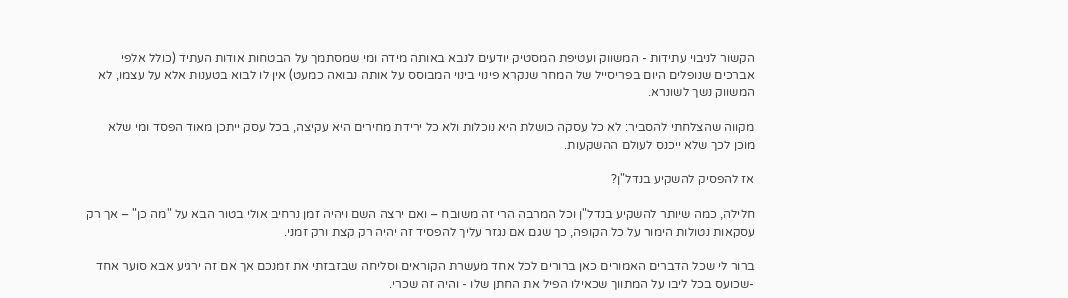הקשור לניבוי עתידות - המשווק ועטיפת המסטיק יודעים לנבא באותה מידה ומי שמסתמך על הבטחות אודות העתיד (כולל אלפי אברכים שנופלים היום בפריסייל של המחר שנקרא פינוי בינוי המבוסס על אותה נבואה כמעט) אין לו לבוא בטענות אלא על עצמו, לא המשווק נשך לשונרא.

מקווה שהצלחתי להסביר: לא כל עסקה כושלת היא נוכלות ולא כל ירידת מחירים היא עקיצה, בכל עסק ייתכן מאוד הפסד ומי שלא מוכן לכך שלא ייכנס לעולם ההשקעות.

אז להפסיק להשקיע בנדל"ן?

חלילה, כמה שיותר להשקיע בנדל"ן וכל המרבה הרי זה משובח – ואם ירצה השם ויהיה זמן נרחיב אולי בטור הבא על "מה כן" – אך רק עסקאות נטולות הימור על כל הקופה, כך שגם אם נגזר עליך להפסיד זה יהיה רק קצת ורק זמני.

ברור לי שכל הדברים האמורים כאן ברורים לכל אחד מעשרת הקוראים וסליחה שבזבזתי את זמנכם אך אם זה ירגיע אבא סוער אחד -שכועס בכל ליבו על המתווך שכאילו הפיל את החתן שלו - והיה זה שכרי.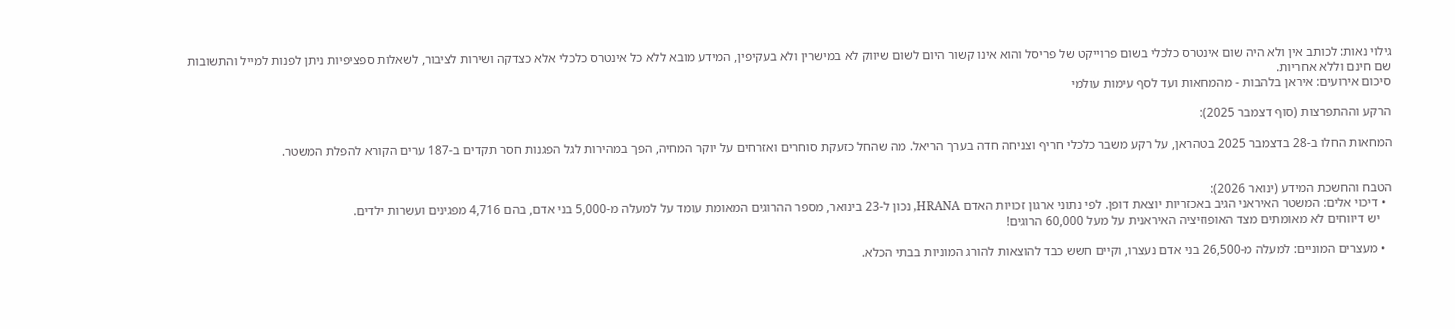גילוי נאות: לכותב אין ולא היה שום אינטרס כלכלי בשום פרוייקט של פריסל והוא אינו קשור היום לשום שיווק לא במישרין ולא בעקיפין, המידע מובא ללא כל אינטרס כלכלי אלא כצדקה ושירות לציבור, לשאלות ספציפיות ניתן לפנות למייל והתשובות שם חינם וללא אחריות.
סיכום אירועים: איראן בלהבות - מהמחאות ועד לסף עימות עולמי

הרקע וההתפרצות (סוף דצמבר 2025):

המחאות החלו ב-28 בדצמבר 2025 בטהראן, על רקע משבר כלכלי חריף וצניחה חדה בערך הריאל. מה שהחל כזעקת סוחרים ואזרחים על יוקר המחיה, הפך במהירות לגל הפגנות חסר תקדים ב-187 ערים הקורא להפלת המשטר.


הטבח והחשכת המידע (ינואר 2026):
  • דיכוי אלים: המשטר האיראני הגיב באכזריות יוצאת דופן. לפי נתוני ארגון זכויות האדם HRANA, נכון ל-23 בינואר, מספר ההרוגים המאומת עומד על למעלה מ-5,000 בני אדם, בהם 4,716 מפגינים ועשרות ילדים.
    יש דיווחים לא מאומתים מצד האופוזיציה האיראנית על מעל 60,000 הרוגים!

  • מעצרים המוניים: למעלה מ-26,500 בני אדם נעצרו, וקיים חשש כבד להוצאות להורג המוניות בבתי הכלא.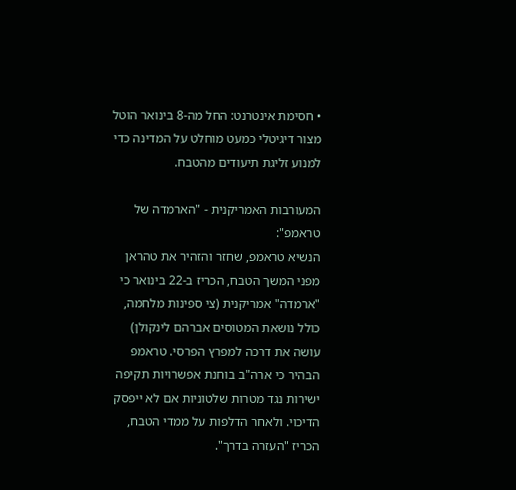• חסימת אינטרנט: החל מה-8 בינואר הוטל מצור דיגיטלי כמעט מוחלט על המדינה כדי למנוע זליגת תיעודים מהטבח.

המעורבות האמריקנית - "הארמדה של טראמפ":
הנשיא טראמפ, שחזר והזהיר את טהראן מפני המשך הטבח, הכריז ב-22 בינואר כי "ארמדה" אמריקנית (צי ספינות מלחמה, כולל נושאת המטוסים אברהם לינקולן) עושה את דרכה למפרץ הפרסי. טראמפ הבהיר כי ארה"ב בוחנת אפשרויות תקיפה ישירות נגד מטרות שלטוניות אם לא ייפסק הדיכוי. ולאחר הדלפות על ממדי הטבח, הכריז "העזרה בדרך".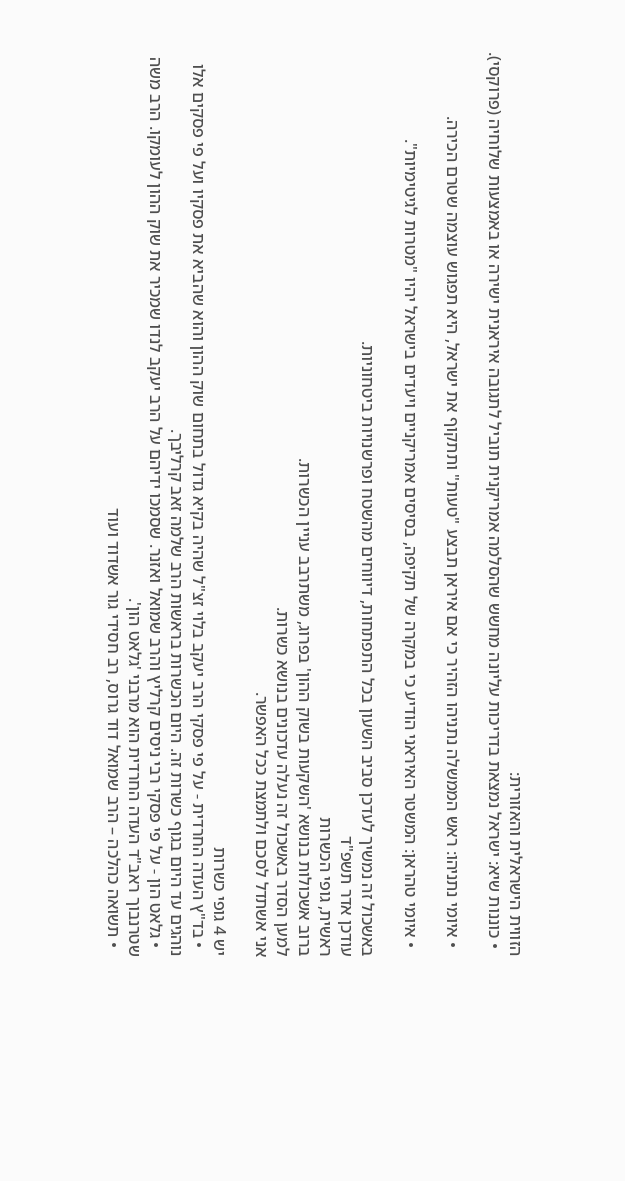הזווית הישראלית והאזורית:
  • כוננות שיא: ישראל נמצאת בדריכות עליונה מחשש שהסלמה אמריקנית תוביל לתגובה איראנית ישירה או באמצעות שלוחיה (פרוקסי).

  • איומי נתניהו: ראש הממשלה נתניהו הזהיר כי אם איראן תבצע "טעות" ותתקוף את ישראל, היא תפגוש עוצמה שטרם הכירה.

  • איומי טהראן: המשטר האיראני הודיע כי במקרה של תקיפה, בסיסים אמריקניים ויעדים בישראל יהיו "מטרות לגיטימיות".

באשכול זה נמשיך לעדכן סביב השעון בכל התפתחות, דיווחים מהשטח ופרשנויות ביטחוניות.
עודכן אדר תשפ"ד
ראשית, גופי הכשרות
ברוב אשכולות בנושא 'השקעות בשוק ההון' בפרוג, משתרבב עניין הכשרות.
למען הסדר באשכול זה נעלה עדכונים בנושא כשרות.
אני אשתדל לסכם ולתמצת ככל האפשר.

יש 4 גופי כשרות
  • בד"ץ העדה החרדית - על פי פסקי הרב יעקב בלוי זצ"ל שהיה בקיא גדול בתחום שוק ההון והוא שהביא את פסקיו ועל פי פסקים אלו נוהגים עד היום בגוף כשרות זה. היום הכשרות בראשות הרב שלמה זאב קרליבך.
  • גלאט הון - על פי פסקי רבי ניסים קרליץ והרב שמואל ואזנר. שסמכו ידיהם על הרב יעקב לנדו שמכיר את שוק ההון לעומקו. הרב משה שטרנבוך ראב"ד העדה החרדית הוא מרבני 'גלאט הון'.
  • תשואה כהלכה – הרב שמואל דוד גרוס, רב חסידי גור אשדוד ועוד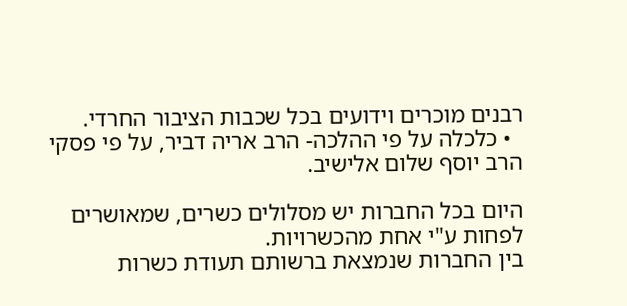רבנים מוכרים וידועים בכל שכבות הציבור החרדי.
  • כלכלה על פי ההלכה- הרב אריה דביר, על פי פסקי הרב יוסף שלום אלישיב.

היום בכל החברות יש מסלולים כשרים, שמאושרים לפחות ע"י אחת מהכשרויות.
בין החברות שנמצאת ברשותם תעודת כשרות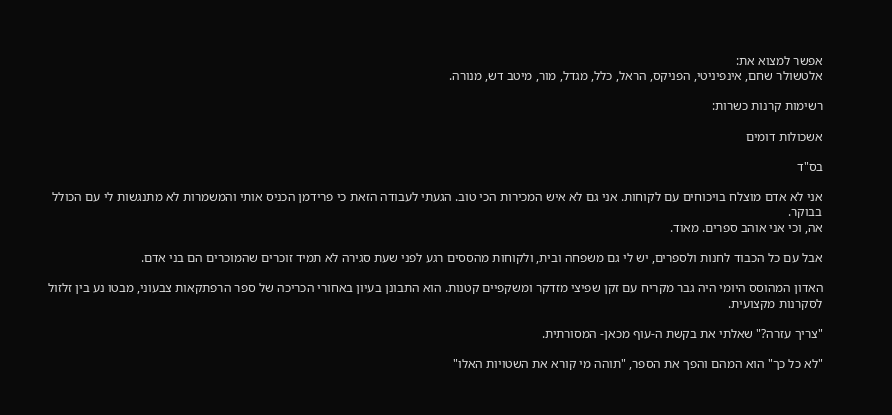אפשר למצוא את:
אלטשולר שחם, אינפיניטי, הפניקס, הראל, כלל, מגדל, מור, מיטב דש, מנורה.

רשימות קרנות כשרות:

אשכולות דומים

בס"ד

אני לא אדם מוצלח בויכוחים עם לקוחות. אני גם לא איש המכירות הכי טוב. הגעתי לעבודה הזאת כי פרידמן הכניס אותי והמשמרות לא מתנגשות לי עם הכולל בבוקר.
אה, וכי אני אוהב ספרים. מאוד.

אבל עם כל הכבוד לחנות ולספרים, יש לי גם משפחה ובית, ולקוחות מהססים רגע לפני שעת סגירה לא תמיד זוכרים שהמוכרים הם בני אדם.

האדון המהוסס היומי היה גבר מקריח עם זקן שפיצי מזדקר ומשקפיים קטנות. הוא התבונן בעיון באחורי הכריכה של ספר הרפתקאות צבעוני, מבטו נע בין זלזול לסקרנות מקצועית.

"צריך עזרה?" שאלתי את בקשת ה-עוף מכאן- המסורתית.

"לא כל כך" הוא המהם והפך את הספר, "תוהה מי קורא את השטויות האלו"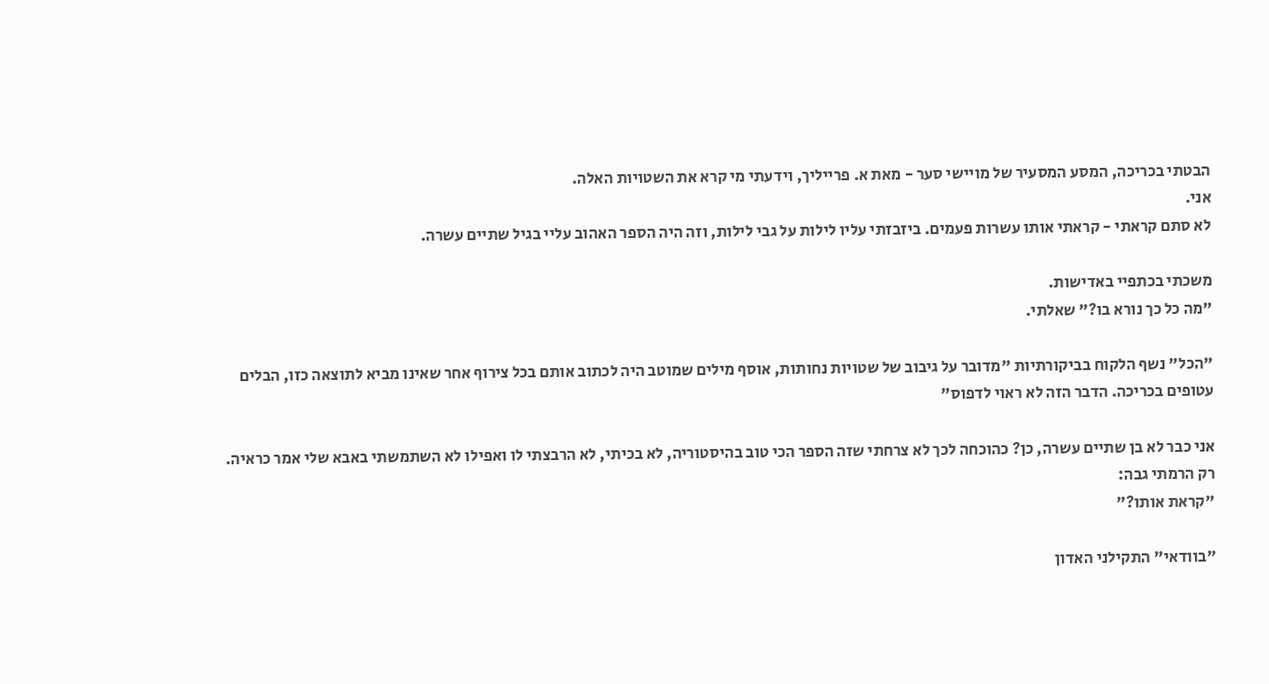הבטתי בכריכה, המסע המסעיר של מויישי סער - מאת א. פרייליך, וידעתי מי קרא את השטויות האלה.
אני.
לא סתם קראתי - קראתי אותו עשרות פעמים. ביזבזתי עליו לילות על גבי לילות, וזה היה הספר האהוב עליי בגיל שתיים עשרה.

משכתי בכתפיי באדישות.
"מה כל כך נורא בו?" שאלתי.

"הכל" נשף הלקוח בביקורתיות "מדובר על גיבוב של שטויות נחותות, אוסף מילים שמוטב היה לכתוב אותם בכל צירוף אחר שאינו מביא לתוצאה כזו, הבלים עטופים בכריכה. הדבר הזה לא ראוי לדפוס"

אני כבר לא בן שתיים עשרה, כן? כהוכחה לכך לא צרחתי שזה הספר הכי טוב בהיסטוריה, לא בכיתי, לא הרבצתי לו ואפילו לא השתמשתי באבא שלי אמר כראיה.
רק הרמתי גבה:
"קראת אותו?"

"בוודאי" התקילני האדון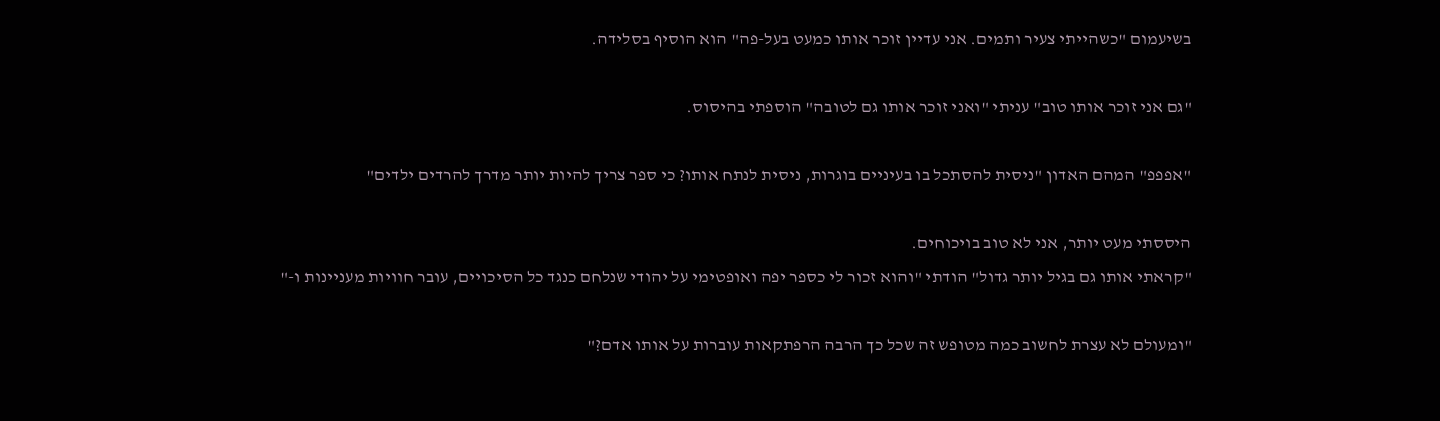בשיעמום "כשהייתי צעיר ותמים. אני עדיין זוכר אותו כמעט בעל-פה" הוא הוסיף בסלידה.

"גם אני זוכר אותו טוב" עניתי "ואני זוכר אותו גם לטובה" הוספתי בהיסוס.

"אפפפ" המהם האדון "ניסית להסתכל בו בעיניים בוגרות, ניסית לנתח אותו? כי ספר צריך להיות יותר מדרך להרדים ילדים"

היססתי מעט יותר, אני לא טוב בויכוחים.
"קראתי אותו גם בגיל יותר גדול" הודתי "והוא זכור לי כספר יפה ואופטימי על יהודי שנלחם כנגד כל הסיכויים, עובר חוויות מעניינות ו-"

"ומעולם לא עצרת לחשוב כמה מטופש זה שכל כך הרבה הרפתקאות עוברות על אותו אדם?"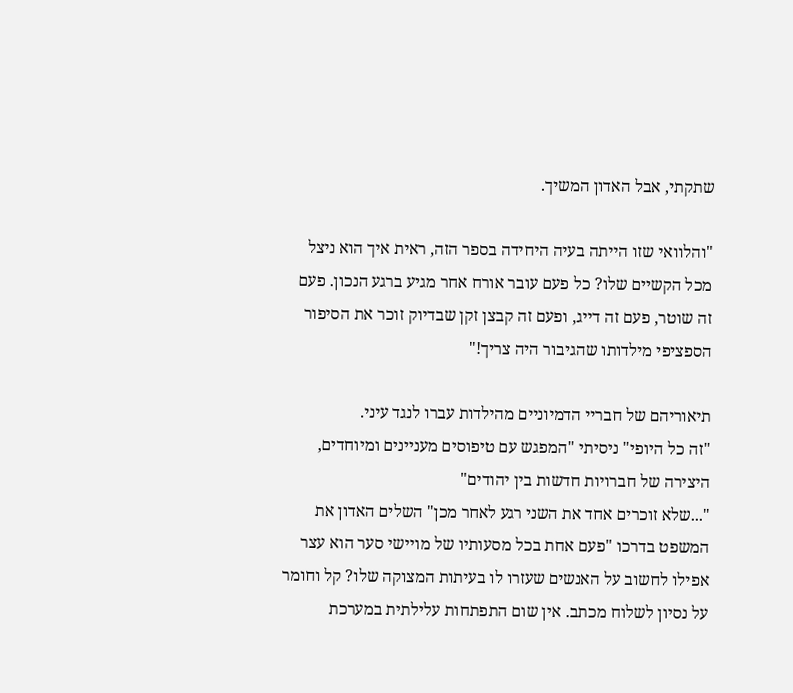שתקתי, אבל האדון המשיך.

"והלוואי שזו הייתה בעיה היחידה בספר הזה, ראית איך הוא ניצל מכל הקשיים שלו? כל פעם עובר אורח אחר מגיע ברגע הנכון. פעם זה שוטר, פעם זה דייג, ופעם זה קבצן זקן שבדיוק זוכר את הסיפור הספציפי מילדותו שהגיבור היה צריך!"

תיאוריהם של חבריי הדמיוניים מהילדות עברו לנגד עיני.
"זה כל היופי" ניסיתי "המפגש עם טיפוסים מעניינים ומיוחדים, היצירה של חברויות חדשות בין יהודים"
"...שלא זוכרים אחד את השני רגע לאחר מכן" השלים האדון את המשפט בדרכו "פעם אחת בכל מסעותיו של מויישי סער הוא עצר אפילו לחשוב על האנשים שעזרו לו בעיתות המצוקה שלו? קל וחומר על נסיון לשלוח מכתב. אין שום התפתחות עלילתית במערכת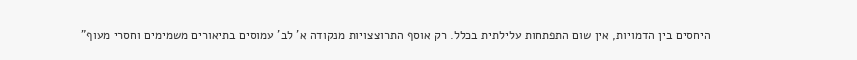היחסים בין הדמויות, אין שום התפתחות עלילתית בכלל. רק אוסף התרוצצויות מנקודה א' לב' עמוסים בתיאורים משמימים וחסרי מעוף"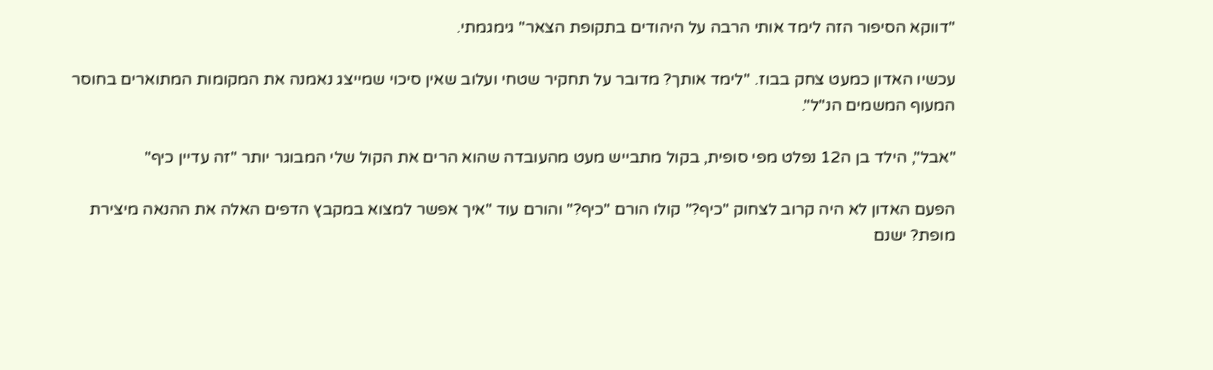"דווקא הסיפור הזה לימד אותי הרבה על היהודים בתקופת הצאר" גימגמתי.

עכשיו האדון כמעט צחק בבוז. "לימד אותך? מדובר על תחקיר שטחי ועלוב שאין סיכוי שמייצג נאמנה את המקומות המתוארים בחוסר המעוף המשמים הנ"ל".

"אבל", הילד בן ה12 נפלט מפי סופית, בקול מתבייש מעט מהעובדה שהוא הרים את הקול שלי המבוגר יותר "זה עדיין כיף"

הפעם האדון לא היה קרוב לצחוק "כיף?" קולו הורם "כיף?" והורם עוד "איך אפשר למצוא במקבץ הדפים האלה את ההנאה מיצירת מופת? ישנם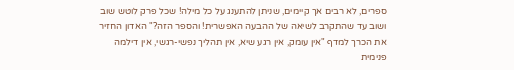ספרים, לא רבים אך קיימים, שניתן להתענג על כל מילה! שכל פרק לוטש שוב ושוב עד שהתקרב לשיאה של ההבעה האפשרית! והספר הזה?" האדון החזיר את הכרך למדף "אין עומק, אין רגע שיא, אין תהליך נפשי-רגשי, אין דילמה פנימית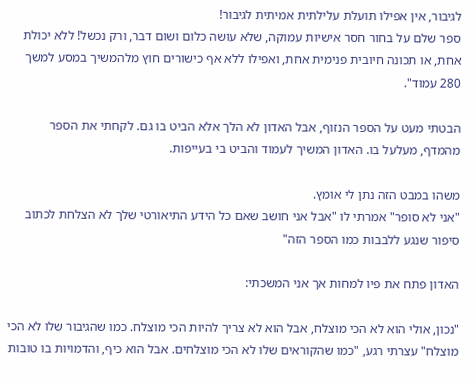לגיבור, אין אפילו תועלת עלילתית אמיתית לגיבור!
ספר שלם על בחור חסר אישיות עמוקה, שלא עושה כלום ושום דבר, ורק נכשל! ללא יכולת אחת, או תכונה חיובית פנימית אחת, ואפילו ללא אף כישורים חוץ מלהמשיך במסע למשך 280 עמוד".

הבטתי מעט על הספר הנזוף, אבל האדון לא הלך אלא הביט בו גם. לקחתי את הספר מהמדף, מעלעל בו. האדון המשיך לעמוד והביט בי בעייפות.

משהו במבט הזה נתן לי אומץ.
"אני לא סופר" אמרתי לו "אבל אני חושב שאם כל הידע התיאורטי שלך לא הצלחת לכתוב סיפור שנגע ללבבות כמו הספר הזה"

האדון פתח את פיו למחות אך אני המשכתי:

"נכון, אולי הוא לא הכי מוצלח, אבל הוא לא צריך להיות הכי מוצלח. כמו שהגיבור שלו לא הכי מוצלח" עצרתי רגע, "כמו שהקוראים שלו לא הכי מוצלחים. אבל הוא כיף, והדמויות בו טובות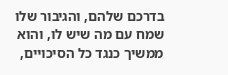בדרכם שלהם, והגיבור שלו שמח עם מה שיש לו, והוא ממשיך כנגד כל הסיכויים,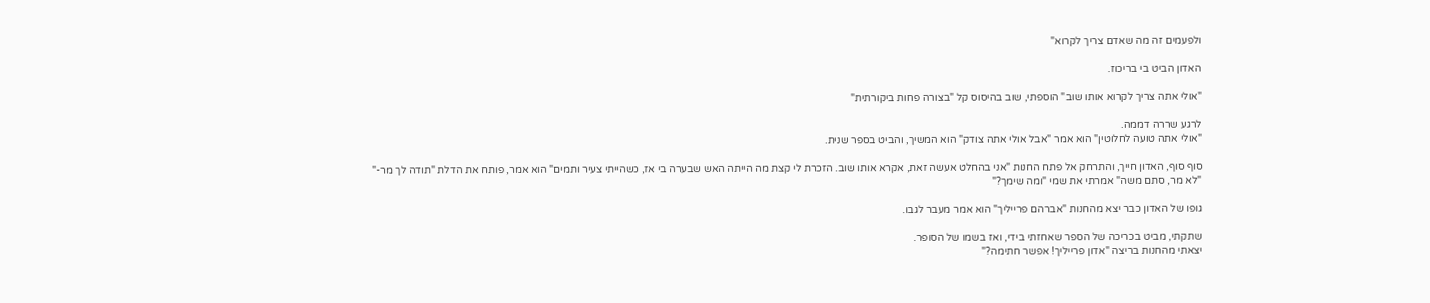ולפעמים זה מה שאדם צריך לקרוא"

האדון הביט בי בריכוז.

"אולי אתה צריך לקרוא אותו שוב" הוספתי, שוב בהיסוס קל "בצורה פחות ביקורתית"

לרגע שררה דממה.
"אולי אתה טועה לחלוטין" הוא אמר "אבל אולי אתה צודק" הוא המשיך, והביט בספר שנית.

סוף סוף, האדון חייך, והתרחק אל פתח החנות "אני בהחלט אעשה זאת, אקרא אותו שוב. הזכרת לי קצת מה הייתה האש שבערה בי אז, כשהייתי צעיר ותמים" הוא אמר, פותח את הדלת "תודה לך מר-"
"לא מר, סתם משה" אמרתי את שמי "ומה שימך?"

גופו של האדון כבר יצא מהחנות "אברהם פרייליך" הוא אמר מעבר לגבו.

שתקתי, מביט בכריכה של הספר שאחזתי בידי, ואז בשמו של הסופר.
יצאתי מהחנות בריצה "אדון פרייליך! אפשר חתימה?"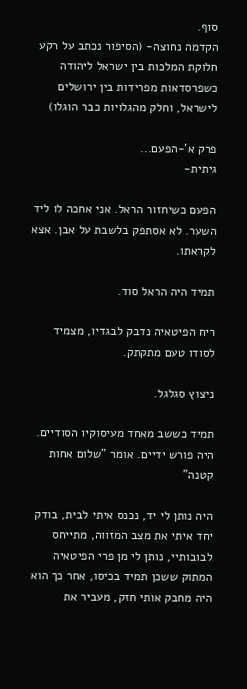סוף.
הקדמה נחוצה- (הסיפור נכתב על רקע חלוקת המלכות בין ישראל ליהודה כשפרסדאות מפרידות בין ירושלים לישראל, וחלק מהגלויות כבר הוגלו)

פרק א'-הפעם...
גיתית-

הפעם כשיחזור הראל. אני אחכה לו ליד השער. לא אסתפק בלשבת על אבן. אצא לקראתו.

תמיד היה הראל סוד.

ריח הפיטאיה נדבק לבגדיו, מצמיד לסודו טעם מתקתק.

ניצוץ סגלגל.

תמיד כששב מאחד מעיסוקיו הסודיים. היה פורש ידיים. אומר "שלום אחות קטנה"

היה נותן לי יד, נכנס איתי לבית, בודק יחד איתי את מצב המזווה, מתייחס לבובותיי, נותן לי מן פרי הפיטאיה המתוק ששכן תמיד בכיסו, אחר כך הוא היה מחבק אותי חזק, מעביר את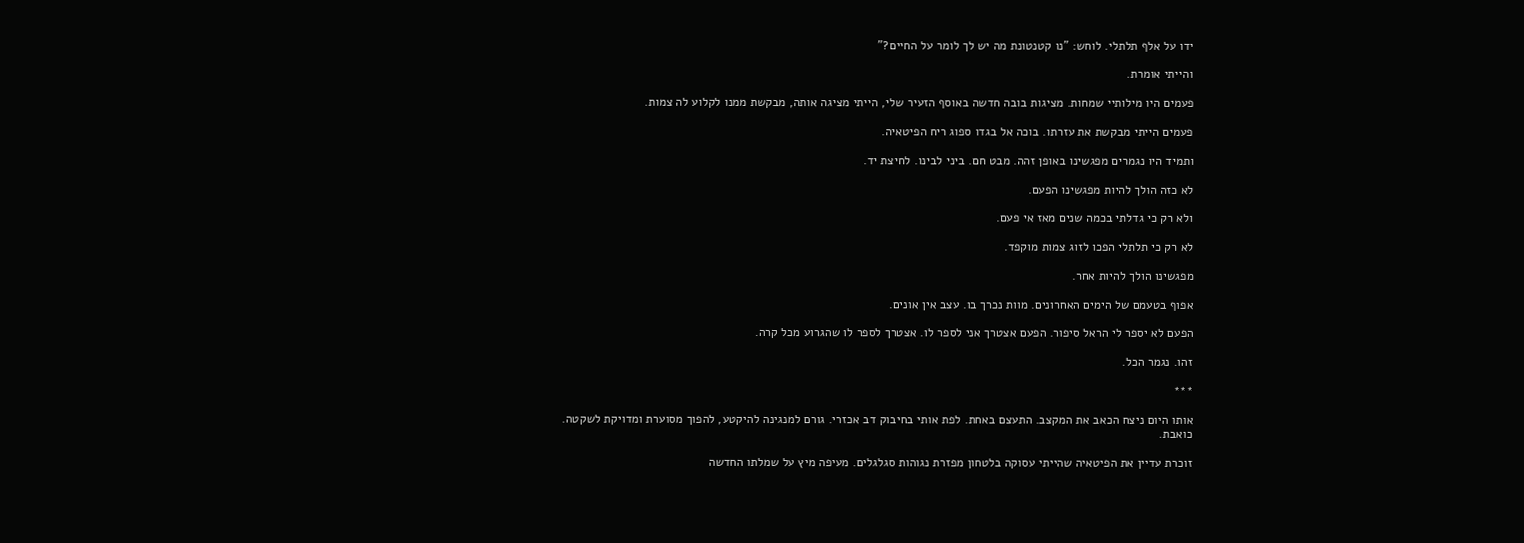ידו על אלף תלתלי. לוחש: "נו קטנטונת מה יש לך לומר על החיים?"

והייתי אומרת.

פעמים היו מילותיי שמחות. מציגות בובה חדשה באוסף הזעיר שלי, הייתי מציגה אותה, מבקשת ממנו לקלוע לה צמות.

פעמים הייתי מבקשת את עזרתו. בוכה אל בגדו ספוג ריח הפיטאיה.

ותמיד היו נגמרים מפגשינו באופן זהה. מבט חם. ביני לבינו. לחיצת יד.

לא כזה הולך להיות מפגשינו הפעם.

ולא רק כי גדלתי בכמה שנים מאז אי פעם.

לא רק כי תלתלי הפכו לזוג צמות מוקפד.

מפגשינו הולך להיות אחר.

אפוף בטעמם של הימים האחרונים. מוות נכרך בו. עצב אין אונים.

הפעם לא יספר לי הראל סיפור. הפעם אצטרך אני לספר לו. אצטרך לספר לו שהגרוע מכל קרה.

זהו. נגמר הכל.

***

אותו היום ניצח הכאב את המקצב. התעצם באחת. לפת אותי בחיבוק דב אכזרי. גורם למנגינה להיקטע, להפוך מסוערת ומדויקת לשקטה. כואבת.

זוכרת עדיין את הפיטאיה שהייתי עסוקה בלטחון מפזרת נגוהות סגלגלים. מעיפה מיץ על שמלתו החדשה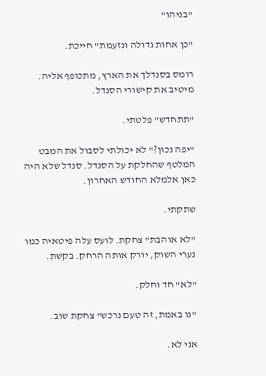"בניהו"

"כן אחות גדולה ונזעמת" חייכת.

רומס בסנדלך את הארץ, מתכופף אליה. מיטיב את קישורי הסנדל.

"תתחדש" פלטתי.

"יפה נכון?" לא יכולתי לסבול את המבט המלטף שהחלקת על הסנדל. סנדל שלא היה כאן אלמלא החודש האחרון.

שתקתי.

"לא אוהבת" צחקת. לועס עלה פיטאיה כמו נערי השוק, יורק אותה הרחק. בקשת.

"לא" חד וחלק.

"נו באמת, זה טעם נרכש" צחקת שוב.

אני לא.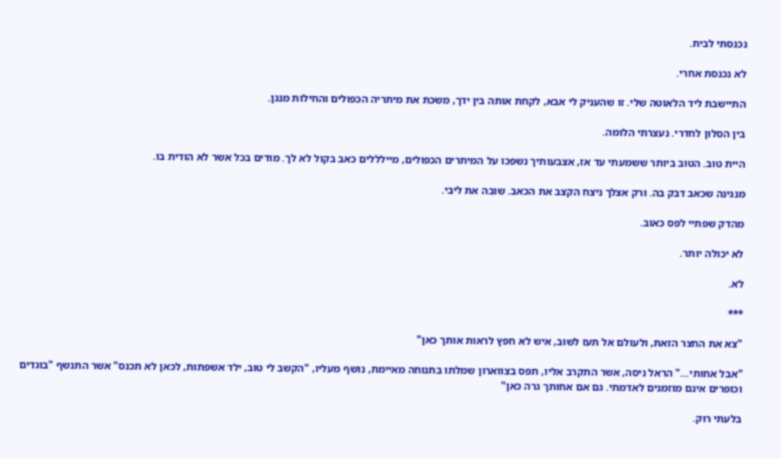נכנסתי לבית.

לא נכנסת אחרי.

התיישבת ליד הלאוטה שלי. זו שהעניק לי אבא, לקחת אותה בין ידך, משכת את מיתריה הכפולים והחילות מנגן.

בין הסלון לחדרי. נעצרתי הלומה.

היית טוב. הטוב ביותר ששמעתי עד אז, אצבעותיך נשפכו על המיתרים הכפולים, מיילללים כאב בקול לא לך. מודים בכל אשר לא הודית בו.

מנגינה שכאב דבק בה. ורק אצלך ניצח הקצב את הכאב. שובה את ליבי.

מהדק שפתיי לפס כאוב.

לא יכולה יותר.

לא.

***

"צא את החצר הזאת, ולעולם אל תעז לשוב, איש לא חפץ לראות אותך כאן"

"אבל אחותי..." הראל ניסה, אשר התקרב אליו, תפס בצווארון שמלתו בתנוחה מאיימת, נושף מעליו, "הקשב לי טוב, ילד אשפתות, לכאן לא תכנס" אשר התנשף "בוגדים וכופרים אינם מוזמנים לאדמתי. גם אם אחותך גרה כאן"

בלעתי רוק.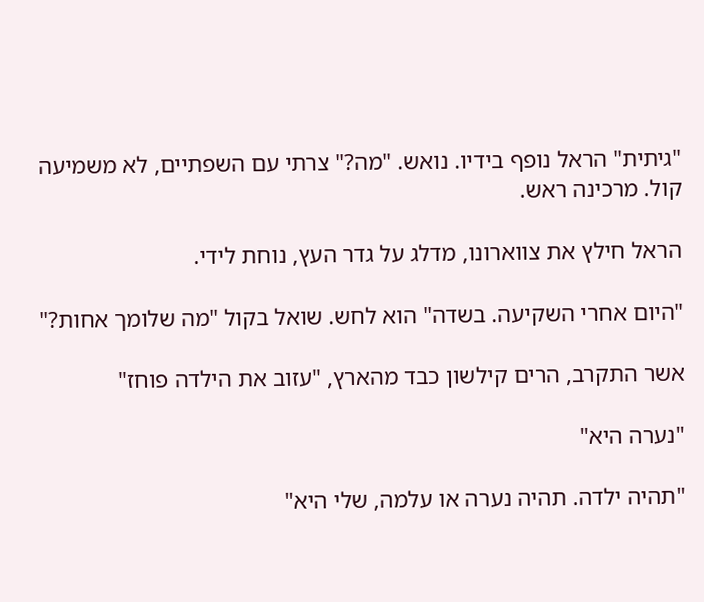"גיתית" הראל נופף בידיו. נואש. "מה?" צרתי עם השפתיים, לא משמיעה קול. מרכינה ראש.

הראל חילץ את צווארונו, מדלג על גדר העץ, נוחת לידי.

"היום אחרי השקיעה. בשדה" הוא לחש. שואל בקול "מה שלומך אחות?"

אשר התקרב, הרים קילשון כבד מהארץ, "עזוב את הילדה פוחז"

"נערה היא"

"תהיה ילדה. תהיה נערה או עלמה, שלי היא"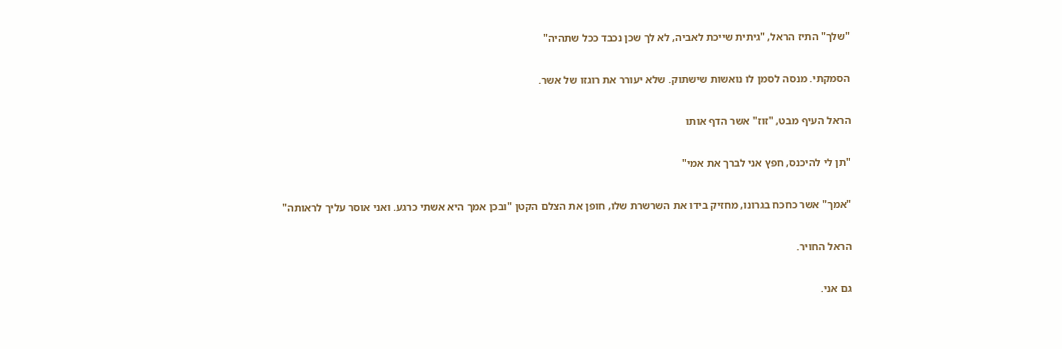"שלך" התיז הראל, "גיתית שייכת לאביה, לא לך שכן נכבד ככל שתהיה"

הסמקתי. מנסה לסמן לו נואשות שישתוק. שלא יעורר את רוגזו של אשר.

הראל העיף מבט, "זוז" אשר הדף אותו

"תן לי להיכנס, חפץ אני לברך את אמי"

"אמך" אשר כחכח בגרונו, מחזיק בידו את השרשרת שלו, חופן את הצלם הקטן "ובכן אמך היא אשתי כרגע. ואני אוסר עליך לראותה"

הראל החויר.

גם אני.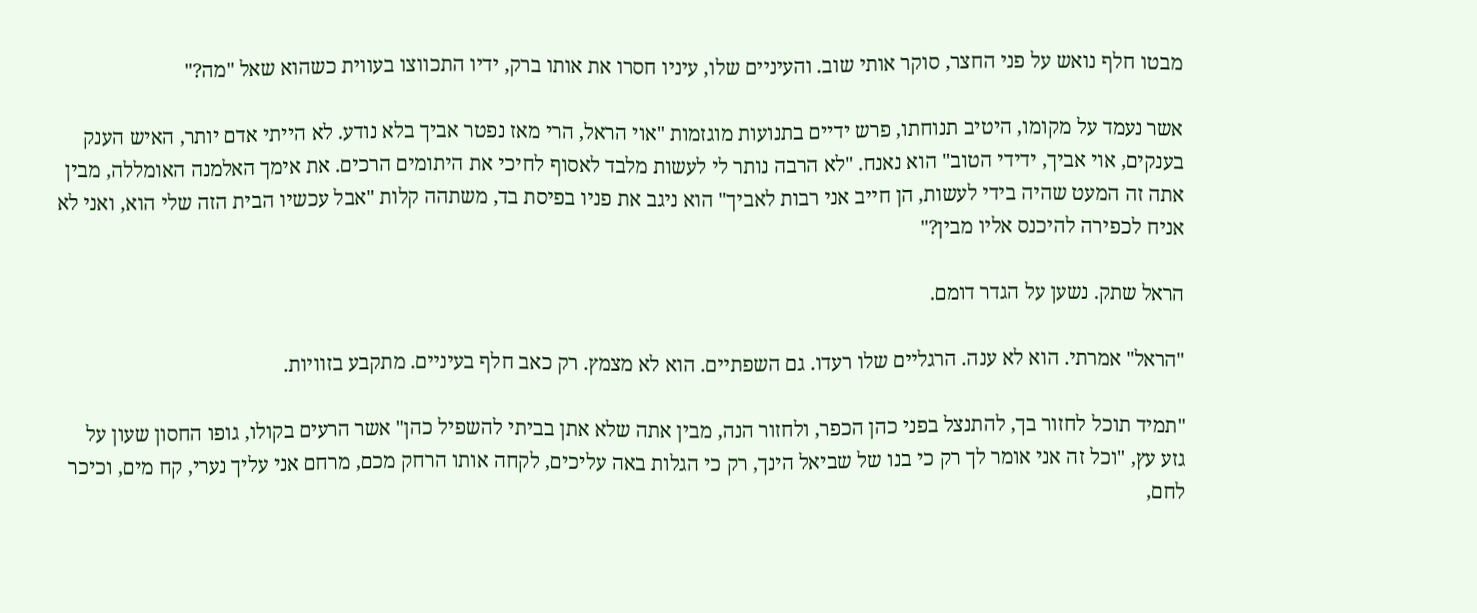מבטו חלף נואש על פני החצר, סוקר אותי שוב. והעיניים שלו, עיניו חסרו את אותו ברק, ידיו התכווצו בעווית כשהוא שאל "מה?"

אשר נעמד על מקומו, היטיב תנוחתו, פרש ידיים בתנועות מוגזמות "אוי הראל, הרי מאז נפטר אביך בלא נודע. לא הייתי אדם יותר, האיש הענק בענקים, אוי אביך, ידידי הטוב" הוא נאנח. "לא הרבה נותר לי לעשות מלבד לאסוף לחיכי את היתומים הרכים. את אימך האלמנה האומללה, מבין אתה זה המעט שהיה בידי לעשות, הן חייב אני רבות לאביך" הוא ניגב את פניו בפיסת בד, משתהה קלות "אבל עכשיו הבית הזה שלי הוא, ואני לא אניח לכפירה להיכנס אליו מבין?"

הראל שתק. נשען על הגדר דומם.

"הראל" אמרתי. הוא לא ענה. הרגליים שלו רעדו. גם השפתיים. הוא לא מצמץ. רק כאב חלף בעיניים. מתקבע בזוויות.

"תמיד תוכל לחזור בך, להתנצל בפני כהן הכפר, ולחזור הנה, מבין אתה שלא אתן בביתי להשפיל כהן" אשר הרעים בקולו, גופו החסון שעון על גזע עץ, "וכל זה אני אומר לך רק כי בנו של שביאל הינך, רק כי הגלות באה עליכים, לקחה אותו הרחק מכם, מרחם אני עליך נערי, קח מים, וכיכר לחם,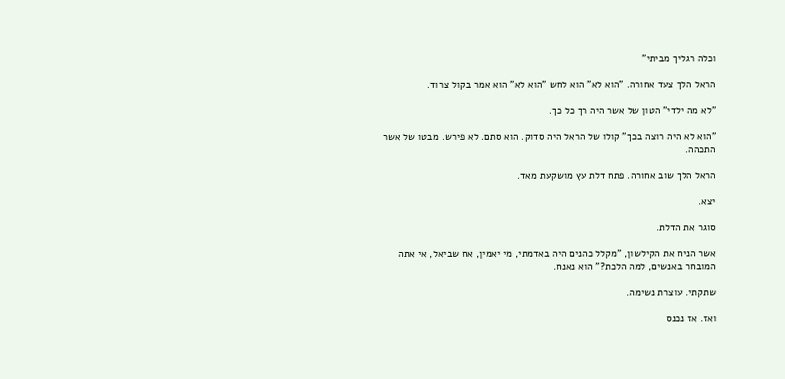וכלה רגליך מביתי"

הראל הלך צעד אחורה. "הוא לא" הוא לחש "הוא לא" הוא אמר בקול צרוד.

"לא מה ילדי" הטון של אשר היה רך כל כך.

"הוא לא היה רוצה בכך" קולו של הראל היה סדוק. הוא סתם. לא פירש. מבטו של אשר התכהה.

הראל הלך שוב אחורה. פתח דלת עץ מושקעת מאד.

יצא.

סוגר את הדלת.

אשר הניח את הקילשון, "מקלל כהנים היה באדמתי, מי יאמין, אח שביאל, אי אתה המובחר באנשים, למה הלכת?" הוא נאנח.

שתקתי. עוצרת נשימה.

ואז. אז נכנס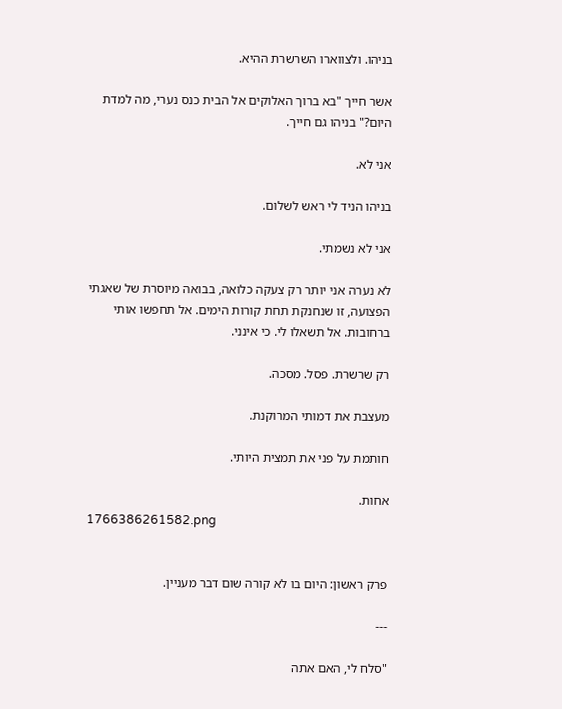בניהו. ולצווארו השרשרת ההיא.

אשר חייך "בא ברוך האלוקים אל הבית כנס נערי, מה למדת היום?" בניהו גם חייך.

אני לא.

בניהו הניד לי ראש לשלום.

אני לא נשמתי.

לא נערה אני יותר רק צעקה כלואה, בבואה מיוסרת של שאגתי הפצועה, זו שנחנקת תחת קורות הימים. אל תחפשו אותי ברחובות. אל תשאלו לי. כי אינני.

רק שרשרת. פסל. מסכה.

מעצבת את דמותי המרוקנת.

חותמת על פני את תמצית היותי.

אחות.
1766386261582.png


פרק ראשון: היום בו לא קורה שום דבר מעניין.

---

"סלח לי, האם אתה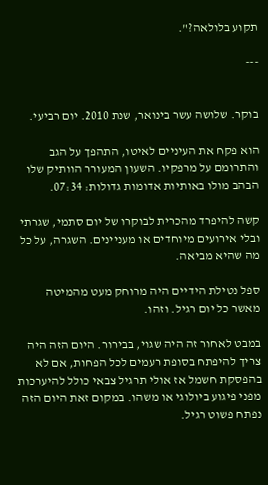תקוע בלולאה?".

---


בוקר. שלושה עשר בינואר, שנת 2010. יום רביעי.

הוא פקח את העיניים לאיטו, התהפך על הגב והתרומם על מרפקיו. השעון המעורר הוותיק שלו הבהב מולו באותיות אדומות גדולות: 07:34.

קשה להיפרד מהכרית לבוקרו של יום סתמי, שגרתי ובלי אירועים מיוחדים או מעניינים. השגרה, על כל מה שהיא מביאה.

ספל נטילת הידיים היה מרוחק מעט מהמיטה מאשר כל יום רגיל. וזהו.

במבט לאחור זה היה שגוי, בבירור. היום הזה היה צריך להיפתח בסופת רעמים לכל הפחות, אם לא בהפסקת חשמל אז אולי תרגיל צבאי כולל להיערכות מפני פיגוע ביולוגי או משהו. במקום זאת היום הזה נפתח פשוט רגיל.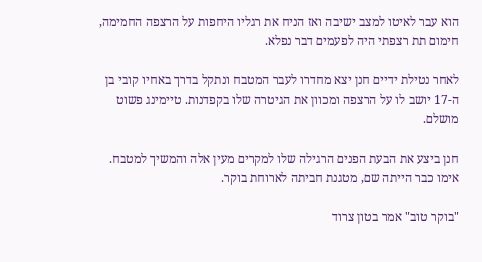הוא עבר לאיטו למצב ישיבה ואז הניח את רגליו היחפות על הרצפה החמימה, חימום תת רצפתי היה לפעמים דבר נפלא.

לאחר נטילת ידיים חנן יצא מחדרו לעבר המטבח ונתקל בדרך באחיו קובי בן ה-17 יושב לו על הרצפה ומכוון את הגיטרה שלו בקפדנות. טיימינג פשוט מושלם.

חנן ביצע את הבעת הפנים הרגילה שלו למקרים מעין אלה והמשיך למטבח. אימו כבר הייתה שם, מטגנת חביתה לארוחת בוקר.

"בוקר טוב" אמר בטון צרוד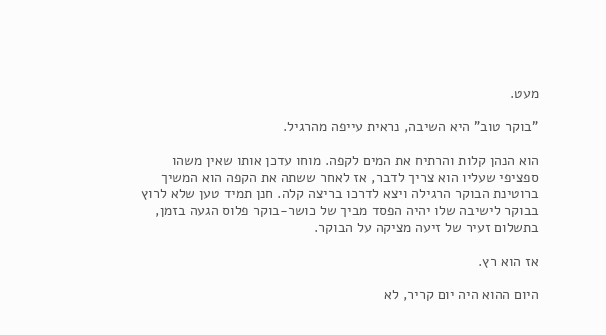מעט.

"בוקר טוב" היא השיבה, נראית עייפה מהרגיל.

הוא הנהן קלות והרתיח את המים לקפה. מוחו עדכן אותו שאין משהו ספציפי שעליו הוא צריך לדבר, אז לאחר ששתה את הקפה הוא המשיך ברוטינת הבוקר הרגילה ויצא לדרכו בריצה קלה. חנן תמיד טען שלא לרוץ בבוקר לישיבה שלו יהיה הפסד מביך של כושר-בוקר פלוס הגעה בזמן, בתשלום זעיר של זיעה מציקה על הבוקר.

אז הוא רץ.

היום ההוא היה יום קריר, לא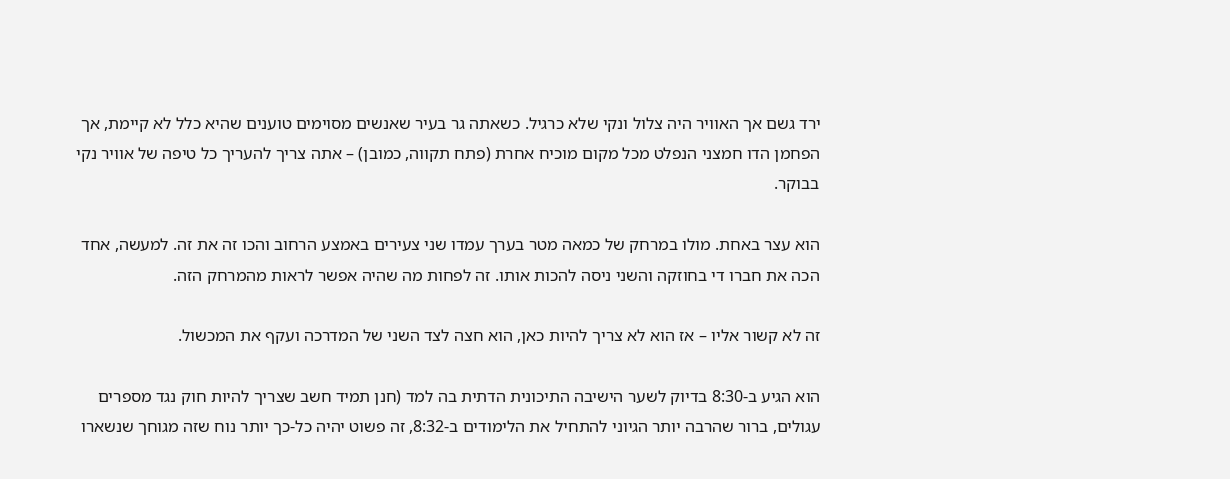ירד גשם אך האוויר היה צלול ונקי שלא כרגיל. כשאתה גר בעיר שאנשים מסוימים טוענים שהיא כלל לא קיימת, אך הפחמן הדו חמצני הנפלט מכל מקום מוכיח אחרת (פתח תקווה, כמובן) – אתה צריך להעריך כל טיפה של אוויר נקי בבוקר.

הוא עצר באחת. מולו במרחק של כמאה מטר בערך עמדו שני צעירים באמצע הרחוב והכו זה את זה. למעשה, אחד הכה את חברו די בחוזקה והשני ניסה להכות אותו. זה לפחות מה שהיה אפשר לראות מהמרחק הזה.

זה לא קשור אליו – אז הוא לא צריך להיות כאן, הוא חצה לצד השני של המדרכה ועקף את המכשול.

הוא הגיע ב-8:30 בדיוק לשער הישיבה התיכונית הדתית בה למד (חנן תמיד חשב שצריך להיות חוק נגד מספרים עגולים, ברור שהרבה יותר הגיוני להתחיל את הלימודים ב-8:32, זה פשוט יהיה כל-כך יותר נוח שזה מגוחך שנשארו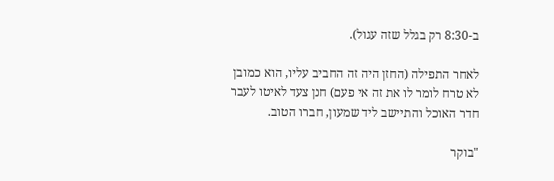ב-8:30 רק בגלל שזה עגול).

לאחר התפילה (החזן היה זה החביב עליו, הוא כמובן לא טרח לומר לו את זה אי פעם) חנן צעד לאיטו לעבר חדר האוכל והתיישב ליד שמעון, חברו הטוב.

"בוקר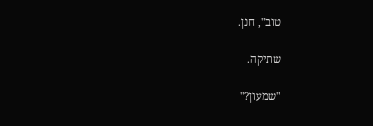טוב", חנן.

שתיקה.

"שמעון?"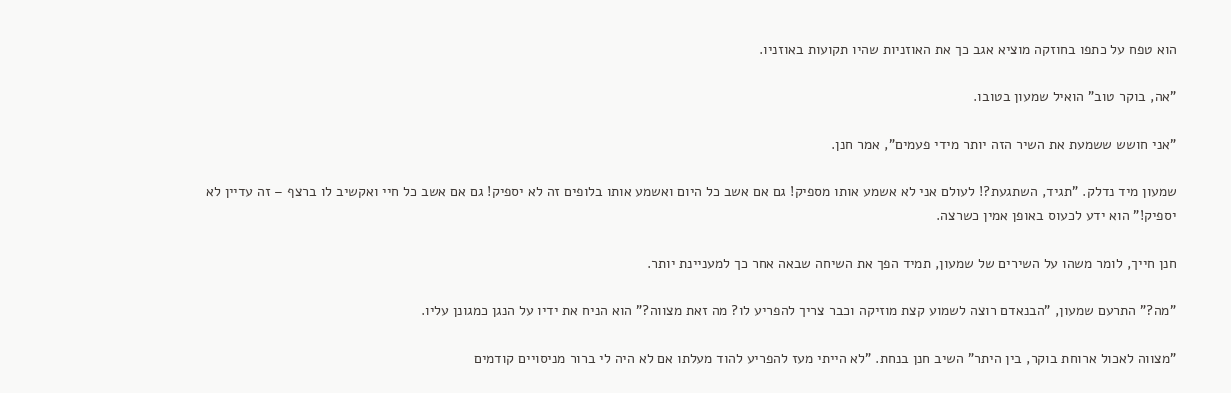הוא טפח על כתפו בחוזקה מוציא אגב כך את האוזניות שהיו תקועות באוזניו.

"אה, בוקר טוב" הואיל שמעון בטובו.

"אני חושש ששמעת את השיר הזה יותר מידי פעמים", אמר חנן.

שמעון מיד נדלק. "תגיד, השתגעת?! לעולם אני לא אשמע אותו מספיק! גם אם אשב כל היום ואשמע אותו בלופים זה לא יספיק! גם אם אשב כל חיי ואקשיב לו ברצף – זה עדיין לא יספיק!" הוא ידע לכעוס באופן אמין כשרצה.

חנן חייך, לומר משהו על השירים של שמעון, תמיד הפך את השיחה שבאה אחר כך למעניינת יותר.

"מה?" התרעם שמעון, "הבנאדם רוצה לשמוע קצת מוזיקה וכבר צריך להפריע לו? מה זאת מצווה?" הוא הניח את ידיו על הנגן כמגונן עליו.

"מצווה לאכול ארוחת בוקר, בין היתר" השיב חנן בנחת. "לא הייתי מעז להפריע להוד מעלתו אם לא היה לי ברור מניסויים קודמים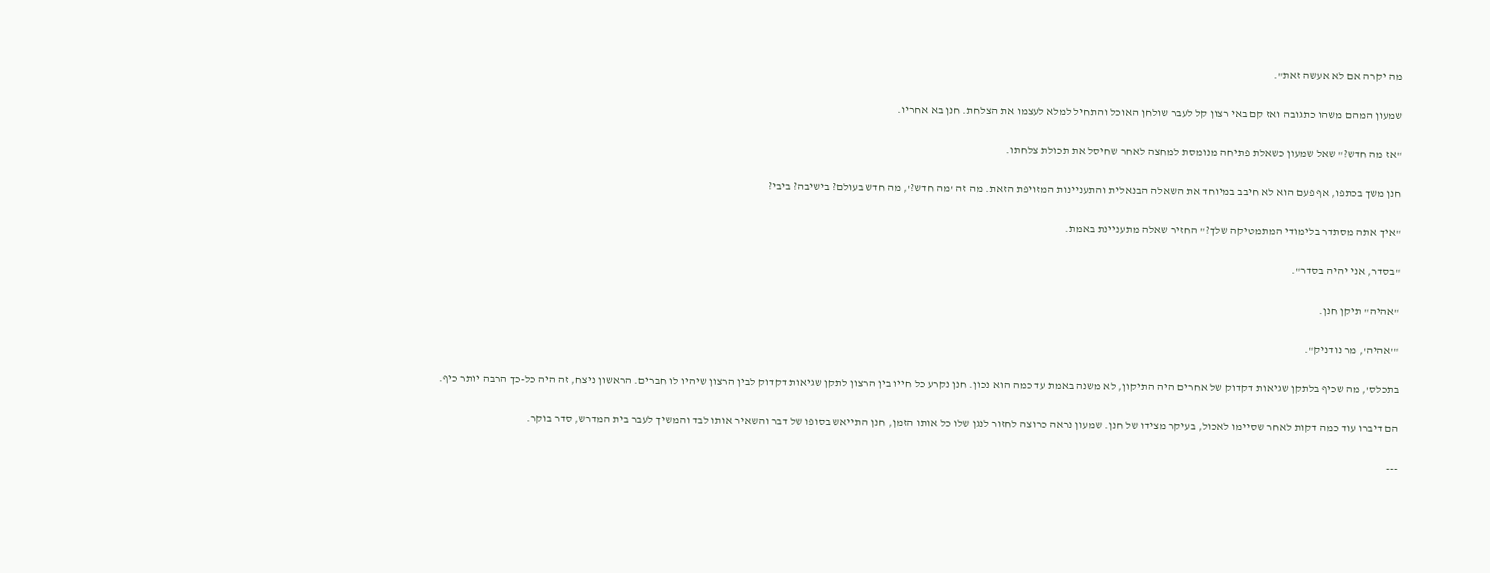מה יקרה אם לא אעשה זאת".

שמעון המהם משהו כתגובה ואז קם באי רצון קל לעבר שולחן האוכל והתחיל למלא לעצמו את הצלחת. חנן בא אחריו.

"אז מה חדש?" שאל שמעון כשאלת פתיחה מנומסת למחצה לאחר שחיסל את תכולת צלחתו.

חנן משך בכתפו, אף פעם הוא לא חיבב במיוחד את השאלה הבנאלית והתעניינות המזויפת הזאת. מה זה 'מה חדש?', מה חדש בעולם? בישיבה? ביבי?

"איך אתה מסתדר בלימודי המתמטיקה שלך?" החזיר שאלה מתעניינת באמת.

"בסדר, אני יהיה בסדר".

"אהיה" תיקן חנן.

"'אהיה', מר נודניק".

בתכלס', מה שכיף בלתקן שגיאות דקדוק של אחרים היה התיקון, לא משנה באמת עד כמה הוא נכון. חנן נקרע כל חייו בין הרצון לתקן שגיאות דקדוק לבין הרצון שיהיו לו חברים. הראשון ניצח, זה היה כל-כך הרבה יותר כיף.

הם דיברו עוד כמה דקות לאחר שסיימו לאכול, בעיקר מצידו של חנן. שמעון נראה כרוצה לחזור לנגן שלו כל אותו הזמן, חנן התייאש בסופו של דבר והשאיר אותו לבד והמשיך לעבר בית המדרש, סדר בוקר.

---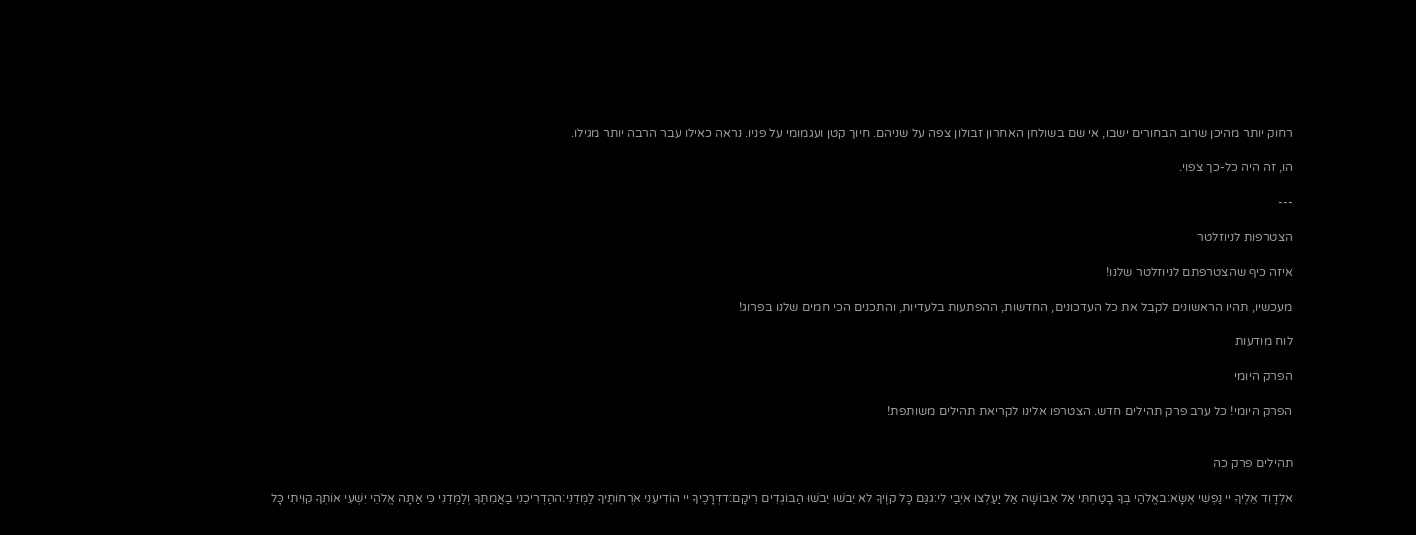רחוק יותר מהיכן שרוב הבחורים ישבו, אי שם בשולחן האחרון זבולון צפה על שניהם. חיוך קטן ועגמומי על פניו. נראה כאילו עבר הרבה יותר מגילו.

הו, זה היה כל-כך צפוי.

---

הצטרפות לניוזלטר

איזה כיף שהצטרפתם לניוזלטר שלנו!

מעכשיו, תהיו הראשונים לקבל את כל העדכונים, החדשות, ההפתעות בלעדיות, והתכנים הכי חמים שלנו בפרוג!

לוח מודעות

הפרק היומי

הפרק היומי! כל ערב פרק תהילים חדש. הצטרפו אלינו לקריאת תהילים משותפת!


תהילים פרק כה

אלְדָוִד אֵלֶיךָ יי נַפְשִׁי אֶשָּׂא:באֱלֹהַי בְּךָ בָטַחְתִּי אַל אֵבוֹשָׁה אַל יַעַלְצוּ אֹיְבַי לִי:גגַּם כָּל קוֶֹיךָ לֹא יֵבֹשׁוּ יֵבֹשׁוּ הַבּוֹגְדִים רֵיקָם:דדְּרָכֶיךָ יי הוֹדִיעֵנִי אֹרְחוֹתֶיךָ לַמְּדֵנִי:ההַדְרִיכֵנִי בַאֲמִתֶּךָ וְלַמְּדֵנִי כִּי אַתָּה אֱלֹהֵי יִשְׁעִי אוֹתְךָ קִוִּיתִי כָּל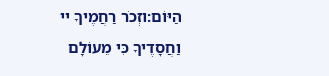הַיּוֹם:וזְכֹר רַחֲמֶיךָ יי וַחֲסָדֶיךָ כִּי מֵעוֹלָם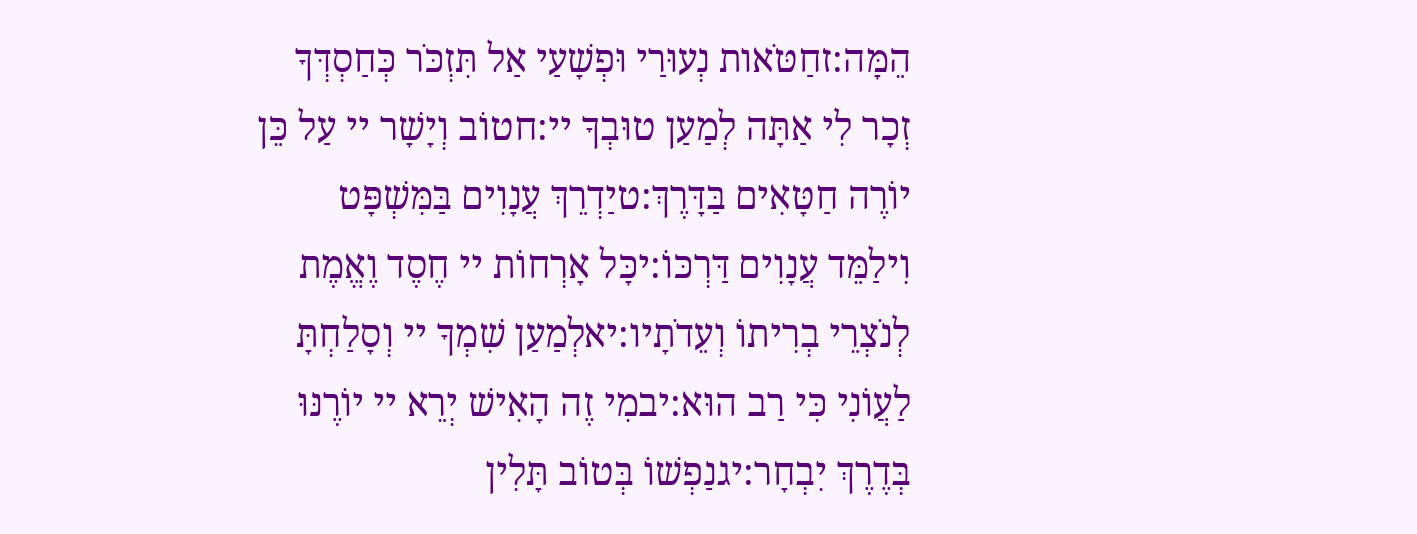הֵמָּה:זחַטֹּאות נְעוּרַי וּפְשָׁעַי אַל תִּזְכֹּר כְּחַסְדְּךָ זְכָר לִי אַתָּה לְמַעַן טוּבְךָ יי:חטוֹב וְיָשָׁר יי עַל כֵּן יוֹרֶה חַטָּאִים בַּדָּרֶךְ:טיַדְרֵךְ עֲנָוִים בַּמִּשְׁפָּט וִילַמֵּד עֲנָוִים דַּרְכּוֹ:יכָּל אָרְחוֹת יי חֶסֶד וֶאֱמֶת לְנֹצְרֵי בְרִיתוֹ וְעֵדֹתָיו:יאלְמַעַן שִׁמְךָ יי וְסָלַחְתָּ לַעֲוֹנִי כִּי רַב הוּא:יבמִי זֶה הָאִישׁ יְרֵא יי יוֹרֶנּוּ בְּדֶרֶךְ יִבְחָר:יגנַפְשׁוֹ בְּטוֹב תָּלִין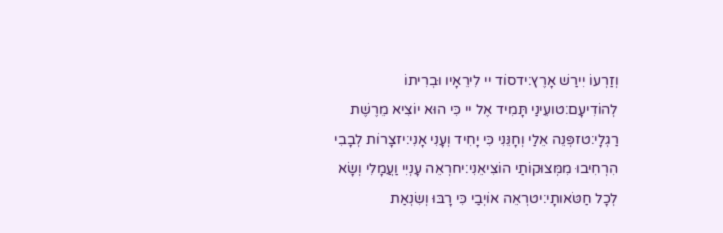וְזַרְעוֹ יִירַשׁ אָרֶץ:ידסוֹד יי לִירֵאָיו וּבְרִיתוֹ לְהוֹדִיעָם:טועֵינַי תָּמִיד אֶל יי כִּי הוּא יוֹצִיא מֵרֶשֶׁת רַגְלָי:טזפְּנֵה אֵלַי וְחָנֵּנִי כִּי יָחִיד וְעָנִי אָנִי:יזצָרוֹת לְבָבִי הִרְחִיבוּ מִמְּצוּקוֹתַי הוֹצִיאֵנִי:יחרְאֵה עָנְיִי וַעֲמָלִי וְשָׂא לְכָל חַטֹּאותָי:יטרְאֵה אוֹיְבַי כִּי רָבּוּ וְשִׂנְאַת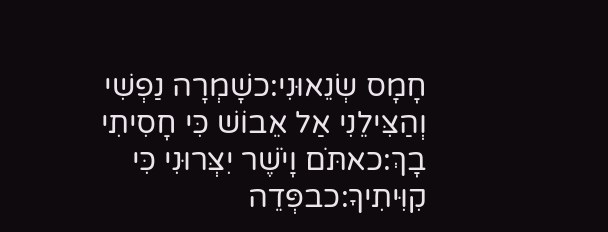חָמָס שְׂנֵאוּנִי:כשָׁמְרָה נַפְשִׁי וְהַצִּילֵנִי אַל אֵבוֹשׁ כִּי חָסִיתִי בָךְ:כאתֹּם וָיֹשֶׁר יִצְּרוּנִי כִּי קִוִּיתִיךָ:כבפְּדֵה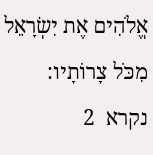אֱלֹהִים אֶת יִשְׂרָאֵל מִכֹּל צָרוֹתָיו:
נקרא  2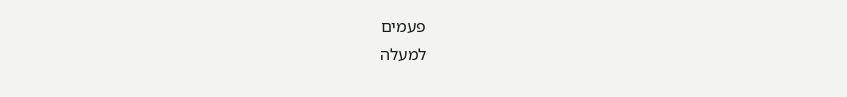פעמים
למעלה